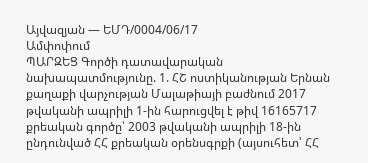Այվազյան — ԵՄԴ/0004/06/17
Ամփոփում
ՊԱՐԶԵՑ Գործի դատավարական նախապատմությունը. 1. ՀՇ ոստիկանության Երնան քաղաքի վարչության Մալաթիայի բաժնում 2017 թվականի ապրիլի 1-ին հարուցվել է թիվ 16165717 քրեական գործը՝ 2003 թվականի ապրիլի 18-ին ընդունված ՀՀ քրեական օրենսգրքի (այսուհետ՝ ՀՀ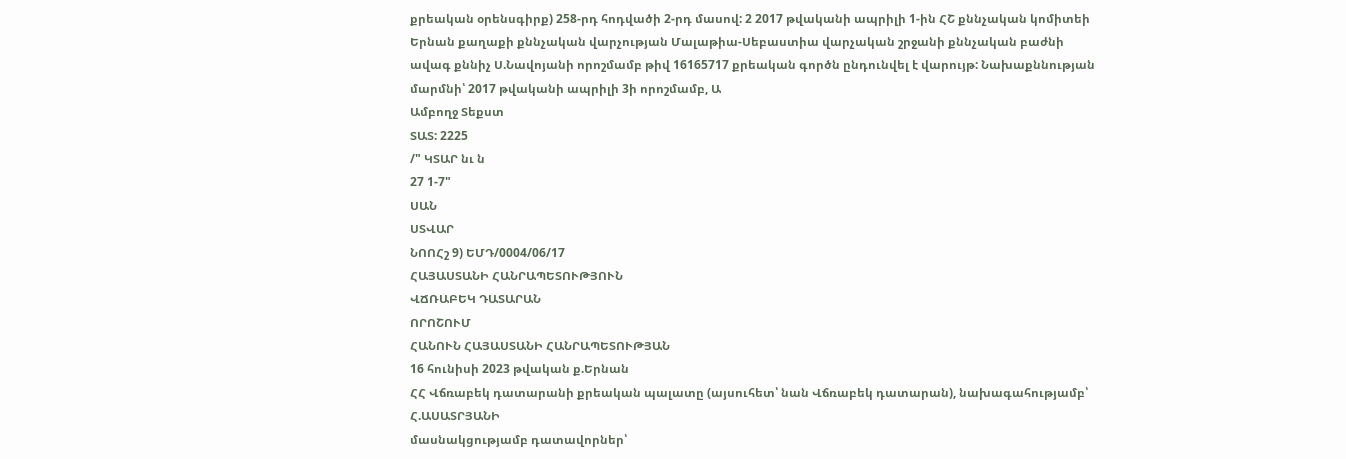քրեական օրենսգիրք) 258-րդ հոդվածի 2-րդ մասով: 2 2017 թվականի ապրիլի 1-ին ՀՇ քննչական կոմիտեի Երնան քաղաքի քննչական վարչության Մալաթիա-Սեբաստիա վարչական շրջանի քննչական բաժնի ավագ քննիչ Ս.Նավոյանի որոշմամբ թիվ 16165717 քրեական գործն ընդունվել է վարույթ: Նախաքննության մարմնի՝ 2017 թվականի ապրիլի 3ի որոշմամբ, Ա
Ամբողջ Տեքստ
ՏԱՏ: 2225
/" ԿՏԱՐ նւ ն
27 1-7"
ՍԱՆ
ՍՏՎԱՐ
ՆՈՈՀշ 9) ԵՄԴ/0004/06/17
ՀԱՅԱՍՏԱՆԻ ՀԱՆՐԱՊԵՏՈՒԹՅՈՒՆ
ՎՃՌԱԲԵԿ ԴԱՏԱՐԱՆ
ՈՐՈՇՈՒՄ
ՀԱՆՈՒՆ ՀԱՅԱՍՏԱՆԻ ՀԱՆՐԱՊԵՏՈՒԹՅԱՆ
16 հունիսի 2023 թվական ք.Երնան
ՀՀ Վճռաբեկ դատարանի քրեական պալատը (այսուհետ՝ նան Վճռաբեկ դատարան), նախագահությամբ՝ Հ.ԱՍԱՏՐՅԱՆԻ
մասնակցությամբ դատավորներ՝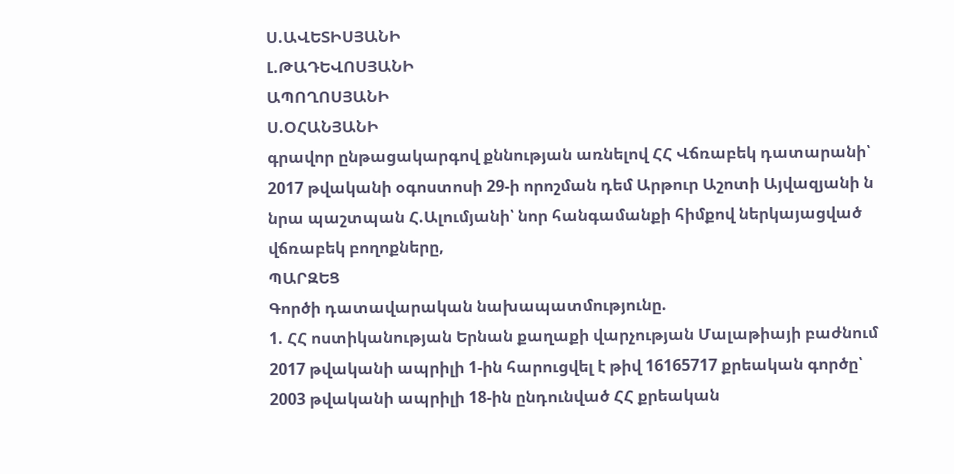Ս.ԱՎԵՏԻՍՅԱՆԻ
Լ.ԹԱԴԵՎՈՍՅԱՆԻ
ԱՊՈՂՈՍՅԱՆԻ
Ս.ՕՀԱՆՅԱՆԻ
գրավոր ընթացակարգով քննության առնելով ՀՀ Վճռաբեկ դատարանի՝ 2017 թվականի օգոստոսի 29-ի որոշման դեմ Արթուր Աշոտի Այվազյանի ն նրա պաշտպան Հ.Ալումյանի՝ նոր հանգամանքի հիմքով ներկայացված վճռաբեկ բողոքները,
ՊԱՐԶԵՑ
Գործի դատավարական նախապատմությունը.
1. ՀՀ ոստիկանության Երնան քաղաքի վարչության Մալաթիայի բաժնում 2017 թվականի ապրիլի 1-ին հարուցվել է թիվ 16165717 քրեական գործը՝ 2003 թվականի ապրիլի 18-ին ընդունված ՀՀ քրեական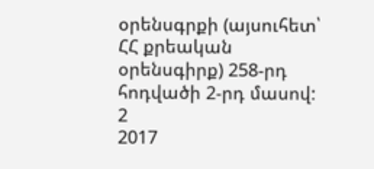օրենսգրքի (այսուհետ՝ ՀՀ քրեական օրենսգիրք) 258-րդ հոդվածի 2-րդ մասով:
2
2017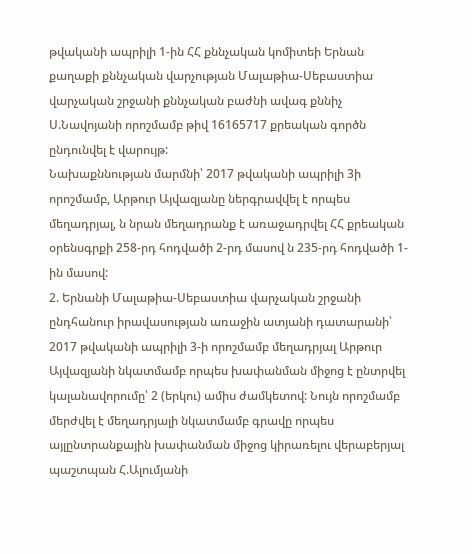թվականի ապրիլի 1-ին ՀՀ քննչական կոմիտեի Երնան քաղաքի քննչական վարչության Մալաթիա-Սեբաստիա վարչական շրջանի քննչական բաժնի ավագ քննիչ Ս.Նավոյանի որոշմամբ թիվ 16165717 քրեական գործն ընդունվել է վարույթ:
Նախաքննության մարմնի՝ 2017 թվականի ապրիլի 3ի որոշմամբ, Արթուր Այվազյանը ներգրավվել է որպես մեղադրյալ, ն նրան մեղադրանք է առաջադրվել ՀՀ քրեական օրենսգրքի 258-րդ հոդվածի 2-րդ մասով ն 235-րդ հոդվածի 1-ին մասով:
2. Երնանի Մալաթիա-Սեբաստիա վարչական շրջանի ընդհանուր իրավասության առաջին ատյանի դատարանի՝ 2017 թվականի ապրիլի 3-ի որոշմամբ մեղադրյալ Արթուր Այվազյանի նկատմամբ որպես խափանման միջոց է ընտրվել կալանավորումը՝ 2 (երկու) ամիս ժամկետով: Նույն որոշմամբ մերժվել է մեղադրյալի նկատմամբ գրավը որպես այլընտրանքային խափանման միջոց կիրառելու վերաբերյալ պաշտպան Հ.Ալումյանի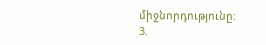միջնորդությունը:
3.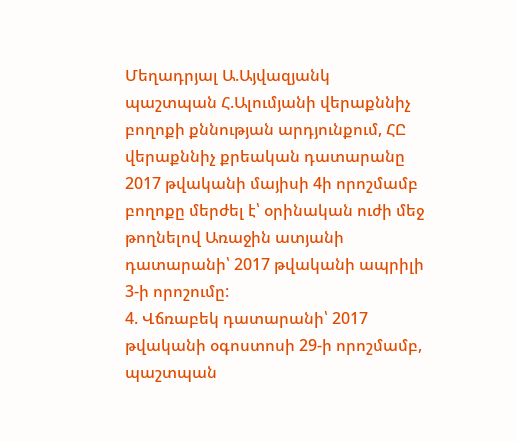Մեղադրյալ Ա.Այվազյանկ պաշտպան Հ.Ալումյանի վերաքննիչ բողոքի քննության արդյունքում, ՀԸ վերաքննիչ քրեական դատարանը 2017 թվականի մայիսի 4ի որոշմամբ բողոքը մերժել է՝ օրինական ուժի մեջ թողնելով Առաջին ատյանի դատարանի՝ 2017 թվականի ապրիլի 3-ի որոշումը:
4. Վճռաբեկ դատարանի՝ 2017 թվականի օգոստոսի 29-ի որոշմամբ, պաշտպան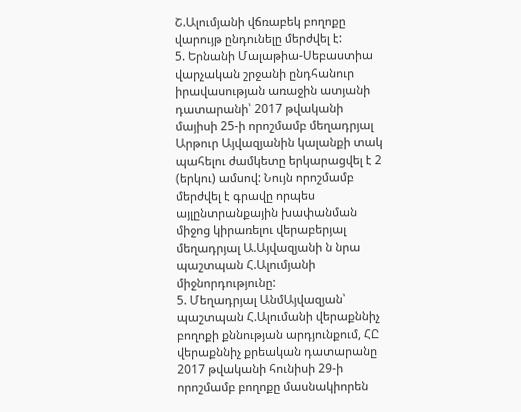Շ.Ալումյանի վճռաբեկ բողոքը վարույթ ընդունելը մերժվել է:
5. Երնանի Մալաթիա-Սեբաստիա վարչական շրջանի ընդհանուր իրավասության առաջին ատյանի դատարանի՝ 2017 թվականի մայիսի 25-ի որոշմամբ մեղադրյալ Արթուր Այվազյանին կալանքի տակ պահելու ժամկետը երկարացվել է 2 (երկու) ամսով: Նույն որոշմամբ մերժվել է գրավը որպես այլընտրանքային խափանման միջոց կիրառելու վերաբերյալ մեղադրյալ Ա.Այվազյանի ն նրա պաշտպան Հ.Ալումյանի միջնորդությունը:
5. Մեղադրյալ ԱնմԱյվազյան՝ պաշտպան Հ.Ալումանի վերաքննիչ բողոքի քննության արդյունքում, ՀԸ վերաքննիչ քրեական դատարանը 2017 թվականի հունիսի 29-ի որոշմամբ բողոքը մասնակիորեն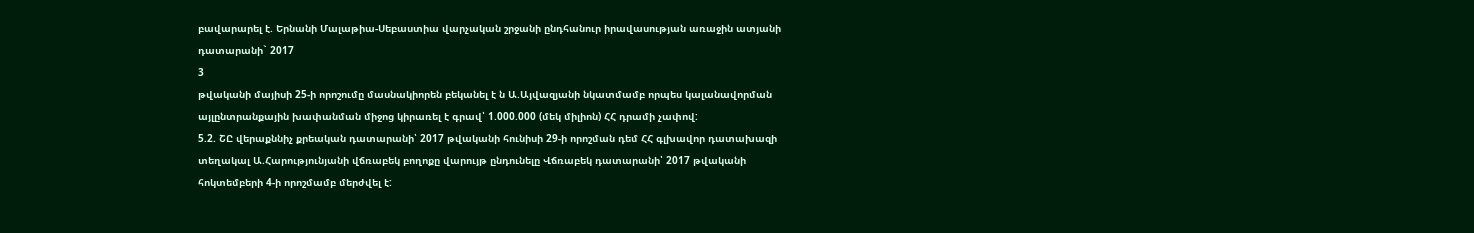բավարարել է. Երնանի Մալաթիա-Սեբաստիա վարչական շրջանի ընդհանուր իրավասության առաջին ատյանի դատարանի` 2017
3
թվականի մայիսի 25-ի որոշումը մասնակիորեն բեկանել է ն Ա.Այվազյանի նկատմամբ որպես կալանավորման այլընտրանքային խափանման միջոց կիրառել է գրավ՝ 1.000.000 (մեկ միլիոն) ՀՀ դրամի չափով:
5.2. ՇԸ վերաքննիչ քրեական դատարանի՝ 2017 թվականի հունիսի 29-ի որոշման դեմ ՀՀ գլխավոր դատախազի տեղակալ Ա.Հարությունյանի վճռաբեկ բողոքը վարույթ ընդունելը Վճռաբեկ դատարանի՝ 2017 թվականի հոկտեմբերի 4-ի որոշմամբ մերժվել է: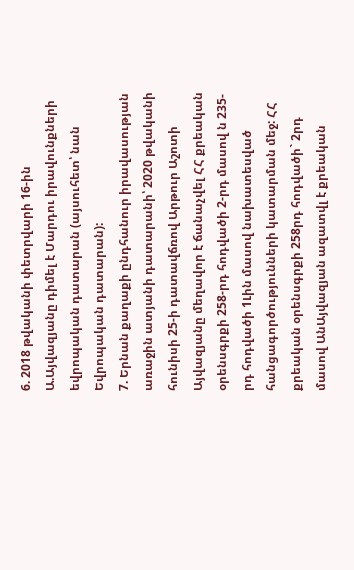6. 2018 թվականի փետրվարի 16-ին Ա.Այվազյանը դիմել է Մարդու իրավունքների եվրոպական դատարան (այսուհետ՝ նան Եվրոպական դատարան):
7. Երնան քաղաքի ընդհանուր իրավասության առաջին ատյանի դատարանի՝ 2020 թվականի հունիսի 25-ի դատավճռով Արթուր Աշոտի Այվազյանը մեղավոր է ճանաչվել ՀՀ քրեական օրենսգրքի 258-րդ հոդվածի 2-րդ մասով ն 235-րդ հոդվածի 1Լին մասով նախատեսված հանցագործությունների կատարման մեջ: ՀՀ քրեական օրենսգրքի 258րդ հոդվածի` 2րդ մասով ԱնԱյվազյան ազատվլ է քրեական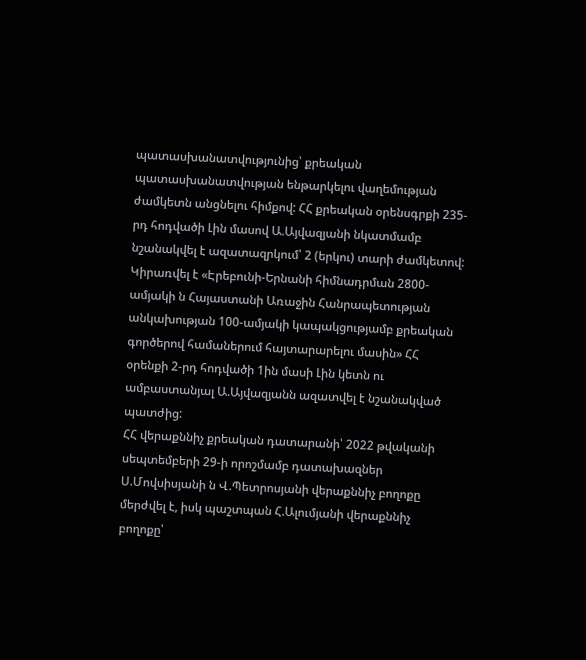պատասխանատվությունից՝ քրեական պատասխանատվության ենթարկելու վաղեմության ժամկետն անցնելու հիմքով: ՀՀ քրեական օրենսգրքի 235-րդ հոդվածի Լին մասով Ա.Այվազյանի նկատմամբ նշանակվել է ազատազրկում՝ 2 (երկու) տարի ժամկետով: Կիրառվել է «Էրեբունի-Երնանի հիմնադրման 2800-ամյակի ն Հայաստանի Առաջին Հանրապետության անկախության 100-ամյակի կապակցությամբ քրեական գործերով համաներում հայտարարելու մասին» ՀՀ օրենքի 2-րդ հոդվածի 1ին մասի Լին կետն ու ամբաստանյալ Ա.Այվազյանն ազատվել է նշանակված պատժից:
ՀՀ վերաքննիչ քրեական դատարանի՝ 2022 թվականի սեպտեմբերի 29-ի որոշմամբ դատախազներ Ս.Մովսիսյանի ն Վ.Պետրոսյանի վերաքննիչ բողոքը մերժվել է, իսկ պաշտպան Հ.Ալումյանի վերաքննիչ բողոքը՝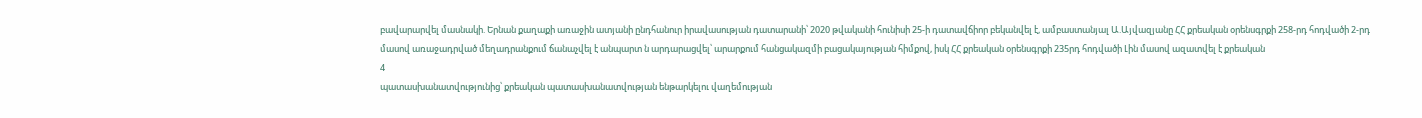բավարարվել մասնակի. Երնան քաղաքի առաջին ատյանի ընդհանուր իրավասության դատարանի՝ 2020 թվականի հունիսի 25-ի դատավճիոր բեկանվել է, ամբաստանյալ Ա.Այվազյանը ՀՀ քրեական օրենսգրքի 258-րդ հոդվածի 2-րդ մասով առաջադրված մեղադրանքում ճանաչվել է անպարտ ն արդարացվել՝ արարքում հանցակազմի բացակայության հիմքով, իսկ ՀՀ քրեական օրենսգրքի 235րդ հոդվածի Լին մասով ազատվել է քրեական
4
պատասխանատվությունից՝ քրեական պատասխանատվության ենթարկելու վաղեմության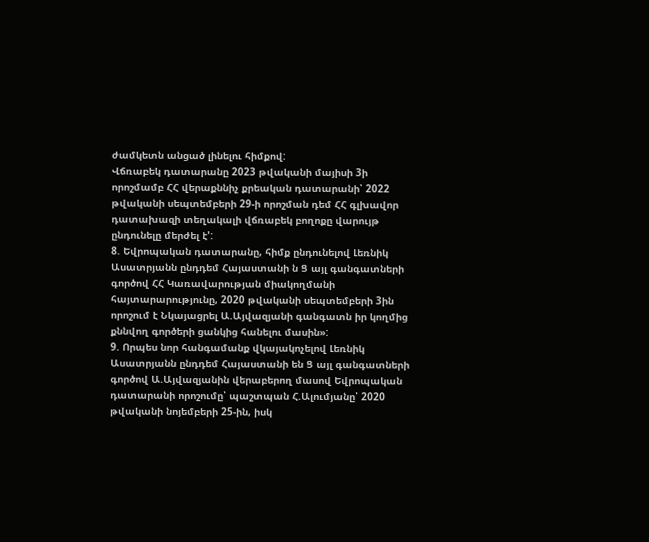ժամկետն անցած լինելու հիմքով:
Վճռաբեկ դատարանը 2023 թվականի մայիսի 3ի որոշմամբ ՀՀ վերաքննիչ քրեական դատարանի՝ 2022 թվականի սեպտեմբերի 29-ի որոշման դեմ ՀՀ գլխավոր դատախազի տեղակալի վճռաբեկ բողոքը վարույթ ընդունելը մերժել է':
8. Եվրոպական դատարանը, հիմք ընդունելով Լեռնիկ Ասատրյանն ընդդեմ Հայաստանի ն Ց այլ գանգատների գործով ՀՀ Կառավարության միակողմանի հայտարարությունը, 2020 թվականի սեպտեմբերի 3ին որոշում է Նկայացրել Ա.Այվազյանի գանգատն իր կողմից քննվող գործերի ցանկից հանելու մասին»:
9. Որպես նոր հանգամանք վկայակոչելով Լեռնիկ Ասատրյանն ընդդեմ Հայաստանի են Ց այլ գանգատների գործով Ա.Այվազյանին վերաբերող մասով Եվրոպական դատարանի որոշումը՝ պաշտպան Հ.Ալումյանը՝ 2020 թվականի նոյեմբերի 25-ին, իսկ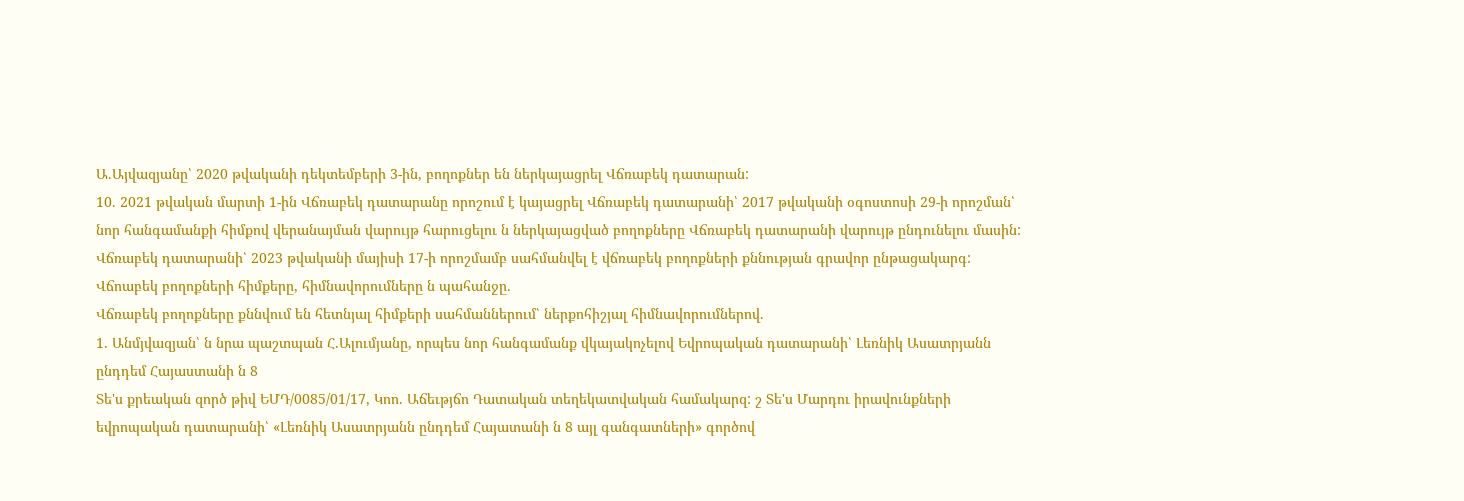Ա.Այվազյանը՝ 2020 թվականի դեկտեմբերի 3-ին, բողոքներ են ներկայացրել Վճռաբեկ դատարան:
10. 2021 թվական մարտի 1-ին Վճռաբեկ դատարանը որոշում է կայացրել Վճռաբեկ դատարանի՝ 2017 թվականի օգոստոսի 29-ի որոշման՝ նոր հանգամանքի հիմքով վերանայման վարույթ հարուցելու ն ներկայացված բողոքները Վճռաբեկ դատարանի վարույթ ընդունելու մասին: Վճռաբեկ դատարանի՝ 2023 թվականի մայիսի 17-ի որոշմամբ սահմանվել է վճռաբեկ բողոքների քննության գրավոր ընթացակարգ:
Վճոաբեկ բողոքների հիմքերը, հիմնավորումները ն պահանջը.
Վճռաբեկ բողոքները քննվում են հետնյալ հիմքերի սահմաններում՝ ներքոհիշյալ հիմնավորումներով.
1. Անմյվազյան՝ ն նրա պաշտպան Հ.Ալումյանը, որպես նոր հանգամանք վկայակոչելով Եվրոպական դատարանի՝ Լեռնիկ Ասատրյանն ընդդեմ Հայաստանի ն 8
Տե'ս քրեական զործ թիվ ԵՄԴ/0085/01/17, Կոո. Աճեւթյճո Դատական տեղեկատվական համակարզ: շ Տե'ս Մարդու իրավունքների եվրոպական դատարանի՝ «Լեռնիկ Ասատրյանն ընդդեմ Հայատանի ն 8 այլ գանգատների» գործով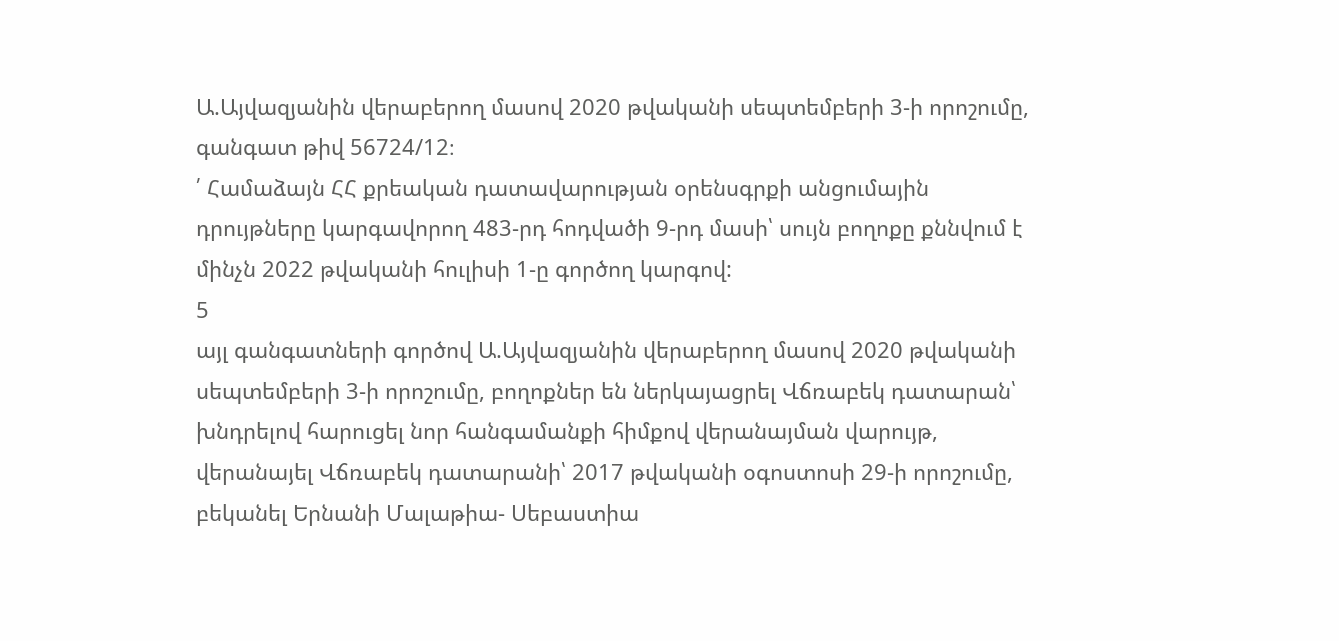Ա.Այվազյանին վերաբերող մասով 2020 թվականի սեպտեմբերի 3-ի որոշումը, գանգատ թիվ 56724/12։
՛ Համաձայն ՀՀ քրեական դատավարության օրենսգրքի անցումային դրույթները կարգավորող 483-րդ հոդվածի 9-րդ մասի՝ սույն բողոքը քննվում է մինչն 2022 թվականի հուլիսի 1-ը գործող կարգով:
5
այլ գանգատների գործով Ա.Այվազյանին վերաբերող մասով 2020 թվականի սեպտեմբերի 3-ի որոշումը, բողոքներ են ներկայացրել Վճռաբեկ դատարան՝ խնդրելով հարուցել նոր հանգամանքի հիմքով վերանայման վարույթ, վերանայել Վճռաբեկ դատարանի՝ 2017 թվականի օգոստոսի 29-ի որոշումը, բեկանել Երնանի Մալաթիա- Սեբաստիա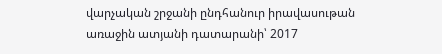վարչական շրջանի ընդհանուր իրավասութան առաջին ատյանի դատարանի՝ 2017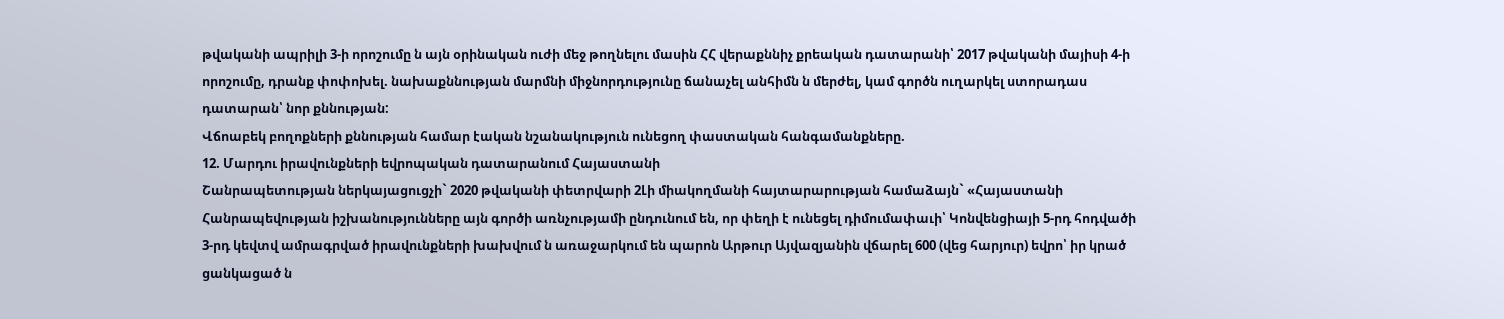թվականի ապրիլի 3-ի որոշումը ն այն օրինական ուժի մեջ թողնելու մասին ՀՀ վերաքննիչ քրեական դատարանի՝ 2017 թվականի մայիսի 4-ի որոշումը, դրանք փոփոխել. նախաքննության մարմնի միջնորդությունը ճանաչել անհիմն ն մերժել, կամ գործն ուղարկել ստորադաս դատարան՝ նոր քննության:
Վճոաբեկ բողոքների քննության համար էական նշանակություն ունեցող փաստական հանգամանքները.
12. Մարդու իրավունքների եվրոպական դատարանում Հայաստանի
Շանրապետության ներկայացուցչի` 2020 թվականի փետրվարի 2Լի միակողմանի հայտարարության համաձայն` «Հայաստանի Հանրապեվության իշխանությունները այն գործի առնչությամի ընդունում են, որ փեղի է ունեցել դիմումափաւի՝ Կոնվենցիայի 5-րդ հոդվածի 3-րդ կեվտվ ամրագրված իրավունքների խախվում ն առաջարկում են պարոն Արթուր Այվազյանին վճարել 600 (վեց հարյուր) եվրո՝ իր կրած ցանկացած ն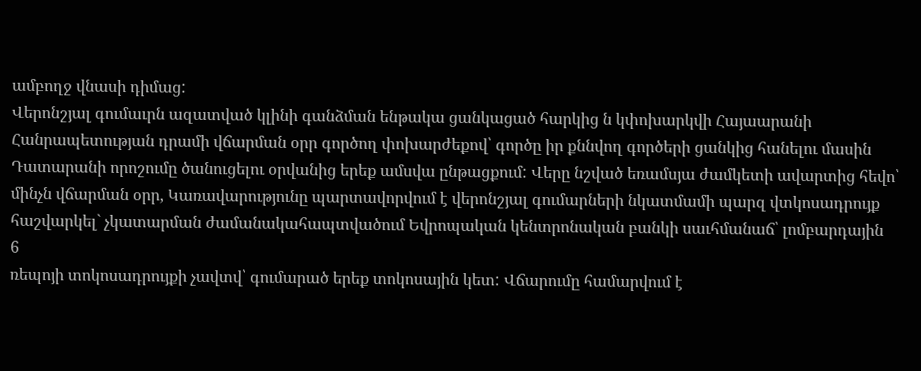ամբողջ վնասի դիմաց:
Վերոնշյալ գումաւրն ազատված կլինի գանձման ենթակա ցանկացած հարկից ն կփոխարկվի Հայաարանի Հանրապետության դրամի վճարման օրր գործող փոխարժեքով՝ գործը իր քննվող գործերի ցանկից հանելու մասին Դատարանի որոշումը ծանուցելու օրվանից երեք ամսվա ընթացքում: Վերը նշված եռամսյա ժամկետի ավարտից հեվո՝ մինչն վճարման օրր, Կառավարությունը պարտավորվում է վերոնշյալ գումարների նկատմամի պարզ վտկոսադրույք հաշվարկել` չկատարման ժամանակահապտվածում Եվրոպական կենտրոնական բանկի սաւհմանաճ՝ լոմբարդային
6
ռեպոյի տոկոսադրույքի չավտվ՝ գումարած երեք տոկոսային կետ: Վճարումը համարվում է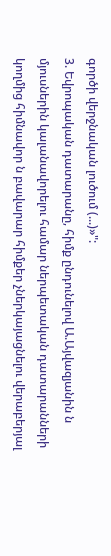գործի վերջնական լուծում (...)»":
3. Եվրոպական դատարանը, հիմք ընդունելով Ա.Այվազյանին ն մյուսներին կալանավորելու համար ներպետական դատարանների կողմից հիմնավոր ն բավարար հիմքեր չներկայացնելու վերաբերյալ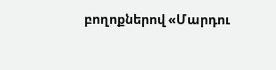բողոքներով «Մարդու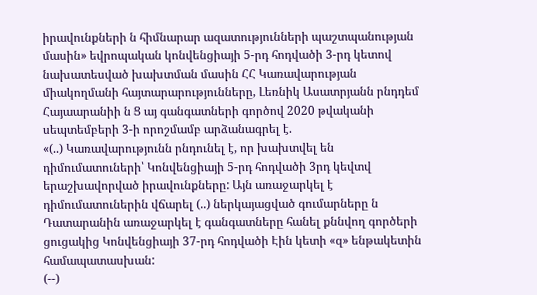իրավունքների ն հիմնարար ազատությունների պաշտպանության մասին» եվրոպական կոնվենցիայի 5-րդ հոդվածի 3-րդ կետով նախատեսված խախտման մասին ՀՀ Կառավարության միակողմանի հայտարարությունները, Լեռնիկ Ասատրյանն րնդդեմ Հայաարանիի ն Ց այ գանգատների գործով 2020 թվականի սեպտեմբերի 3-ի որոշմամբ արձանագրել է.
«(..) Կառավարությունն րնդունել է, որ խախտվել են դիմումատուների՝ Կոնվենցիայի 5-րդ հոդվածի 3րդ կեվտվ երաշխավորված իրավունքները: Այն առաջարկել է դիմումատուներին վճարել (..) ներկայացված գումարները ն Դատարանին առաջարկել է գանգատները հանել քննվող գործերի ցուցակից Կոնվենցիայի 37-րդ հոդվածի Էին կետի «զ» ենթակետին համապատասխան:
(--)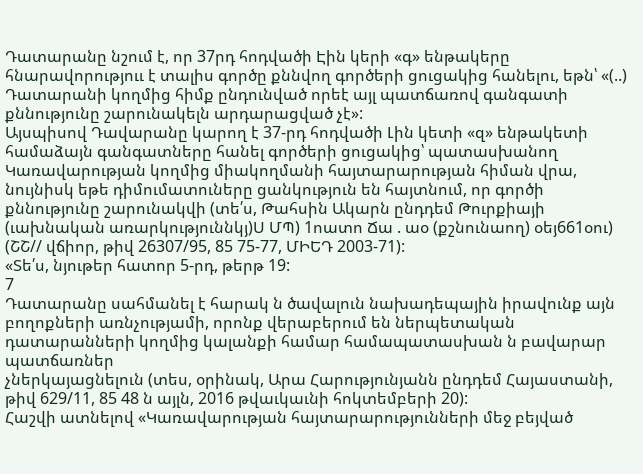Դատարանը նշում է, որ 37րդ հոդվածի Էին կերի «գ» ենթակերը հնարավորություւ է տալիս գործը քննվող գործերի ցուցակից հանելու, եթն՝ «(..) Դատարանի կողմից հիմք ընդունված որեէ այլ պատճառով գանգատի քննությունը շարունակելն արդարացված չէ»:
Այսպիսով Դավարանը կարող է 37-րդ հոդվածի Լին կետի «զ» ենթակետի համաձայն գանգատները հանել գործերի ցուցակից՝ պատասխանող
Կառավարության կողմից միակողմանի հայտարարության հիման վրա, նույնիսկ եթե դիմումատուները ցանկություն են հայտնում, որ գործի քննությունը շարունակվի (տե՛ս, Թահսին Ակարն ընդդեմ Թուրքիայի
(ւախնական առարկություննկյ)Ս ՄՊ) 1ոատո Ճա . աօ (քշնունաող) օեյ661օու) (ՇՇ// վճիոր, թիվ 26307/95, 85 75-77, ՄԻԵԴ 2003-71):
«Տե՛ս, նյութեր հատոր 5-րդ, թերթ 19:
7
Դատարանը սահմանել է հարակ ն ծավալուն նախադեպային իրավունք այն բողոքների առնչությամի, որոնք վերաբերում են ներպետական դատարանների կողմից կալանքի համար համապատասխան ն բավարար պատճառներ
չներկայացնելուն (տես, օրինակ, Արա Հարությունյանն ընդդեմ Հայաստանի, թիվ 629/11, 85 48 ն այլն, 2016 թվաւկաւնի հոկտեմբերի 20):
Հաշվի ատնելով «Կառավարության հայտարարությունների մեջ բեյված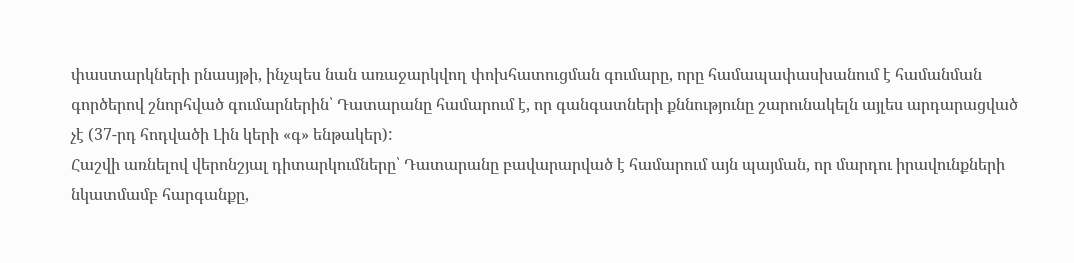փաստարկների րնասյթի, ինչպես նան առաջարկվող փոխհատուցման գումարը, որը համապափասխանում է համանման գործերով շնորհված գումարներին՝ Դատարանը համարում է, որ գանգատների քննությունը շարունակելն այլես արդարացված չէ (37-րդ հոդվածի Լին կերի «գ» ենթակեր):
Հաշվի առնելով վերոնշյալ դիտարկումները՝ Դատարանը բավարարված է համարում այն պայման, որ մարդու իրավունքների նկատմամբ հարգանքը,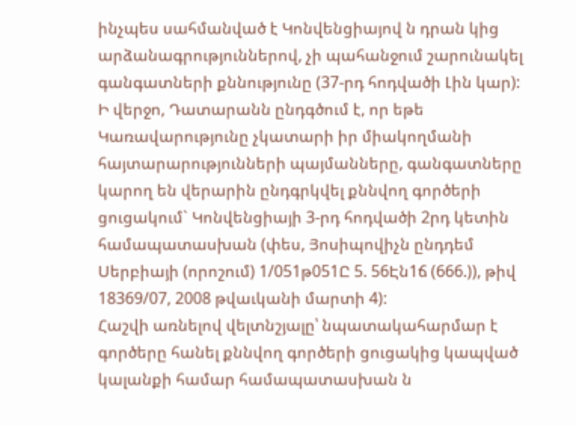ինչպես սահմանված է Կոնվենցիայով ն դրան կից արձանագրություններով, չի պահանջում շարունակել գանգատների քննությունը (37-րդ հոդվածի Լին կար):
Ի վերջո, Դատարանն ընդգծում է, որ եթե Կառավարությունը չկատարի իր միակողմանի հայտարարությունների պայմանները, գանգատները կարող են վերարին ընդգրկվել քննվող գործերի ցուցակում` Կոնվենցիայի 3-րդ հոդվածի 2րդ կետին համապատասխան (փես, Յոսիպովիչն ընդդեմ Սերբիայի (որոշում) 1/051թ051Ը 5. 56Էն1ճ (666.)), թիվ 18369/07, 2008 թվաւկանի մարտի 4):
Հաշվի առնելով վելտնշյալը՝ նպատակահարմար է գործերը հանել քննվող գործերի ցուցակից կապված կալանքի համար համապատասխան ն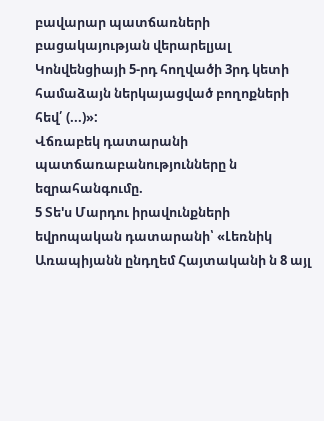բավարար պատճառների բացակայության վերարելյալ Կոնվենցիայի 5-րդ հողվածի 3րդ կետի համաձայն ներկայացված բողոքների հեվ՛ (...)»:
Վճռաբեկ դատարանի պատճառաբանությունները ն եզրահանգումը.
5 Տե'ս Մարդու իրավունքների եվրոպական դատարանի՝ «Լեռնիկ Առապիյանն ընդղեմ Հայտականի ն 8 այլ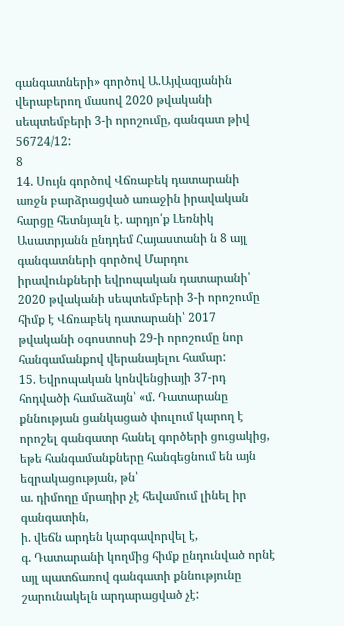գանգատների» գործով Ա.Այվազյանին վերաբերող մասով 2020 թվականի սեպտեմբերի 3-ի որոշումը, գանգատ թիվ 56724/12:
8
14. Սույն գործով Վճռաբեկ դատարանի առջն բարձրացված առաջին իրավական հարցը հետնյալն է. արդյո՛ք Լեռնիկ Ասատրյանն ընդդեմ Հայաստանի ն 8 այլ գանգատների գործով Մարդու իրավունքների եվրոպական դատարանի՝ 2020 թվականի սեպտեմբերի 3-ի որոշումը հիմք է Վճռաբեկ դատարանի՝ 2017 թվականի օգոստոսի 29-ի որոշումը նոր հանգամանքով վերանայելու համար:
15. Եվրոպական կոնվենցիայի 37-րդ հոդվածի համաձայն՝ «մ. Դատարանը քննության ցանկացած փուլում կարող է որոշել գանգատր հանել գործերի ցուցակից, եթե հանգամանքները հանգեցնում են այն եզրակացության, թն՝
ա. դիմողը մրադիր չէ հեվամում լինել իր գանգատին,
ի. վեճն արդեն կարգավորվել է,
գ. Դատարանի կողմից հիմք ընդունված որնէ այլ պատճառով գանգատի քննությունը շարունակելն արդարացված չէ: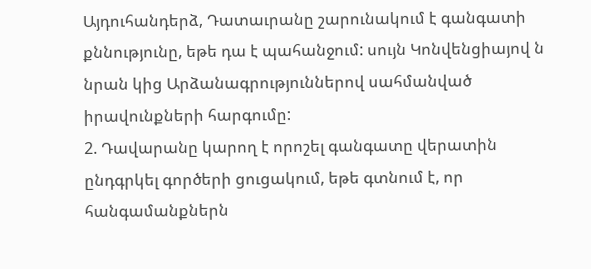Այդուհանդերձ, Դատաւրանը շարունակում է գանգատի քննությունը, եթե դա է պահանջում: սույն Կոնվենցիայով ն նրան կից Արձանագրություններով սահմանված իրավունքների հարգումը:
2. Դավարանը կարող է որոշել գանգատը վերատին ընդգրկել գործերի ցուցակում, եթե գտնում է, որ հանգամանքներն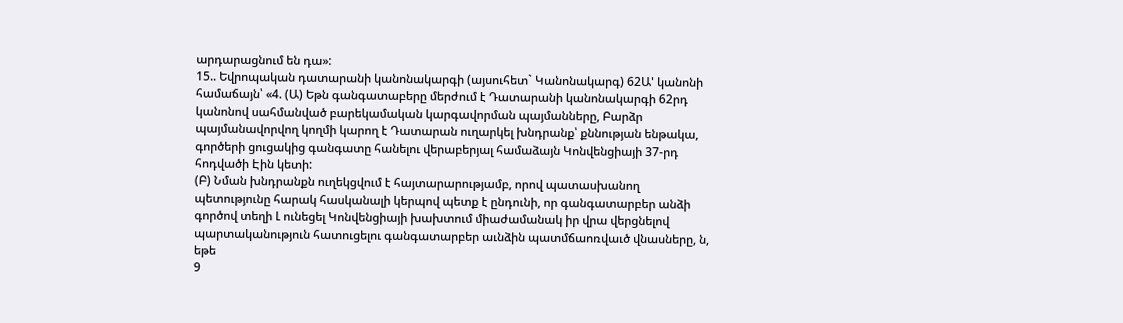արդարացնում են դա»:
15.. Եվրոպական դատարանի կանոնակարգի (այսուհետ` Կանոնակարգ) 62Ա' կանոնի համաճայն՝ «4. (Ա) Եթն գանգատաբերը մերժում է Դատարանի կանոնակարգի 62րդ կանոնով սահմանված բարեկամական կարգավորման պայմանները, Բարձր պայմանավորվող կողմի կարող է Դատարան ուղարկել խնդրանք՝ քննության ենթակա, գործերի ցուցակից գանգատը հանելու վերաբերյալ համաձայն Կոնվենցիայի 37-րդ հոդվածի Էին կետի:
(Բ) Նման խնդրանքն ուղեկցվում է հայտարարությամբ, որով պատասխանող պետությունը հարակ հասկանալի կերպով պետք է ընդունի, որ գանգատարբեր անձի գործով տեղի Լ ունեցել Կոնվենցիայի խախտում միաժամանակ իր վրա վերցնելով պարտականություն հատուցելու գանգատարբեր աւնձին պատմճաոռվաւծ վնասները, ն, եթե
9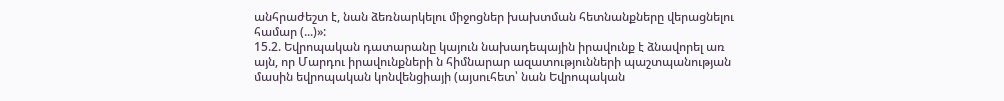անհրաժեշտ է, նան ձեռնարկելու միջոցներ խախտման հետնանքները վերացնելու համար (...)»:
15.2. Եվրոպական դատարանը կայուն նախադեպային իրավունք է ձնավորել առ այն, որ Մարդու իրավունքների ն հիմնարար ազատությունների պաշտպանության մասին եվրոպական կոնվենցիայի (այսուհետ՝ նան Եվրոպական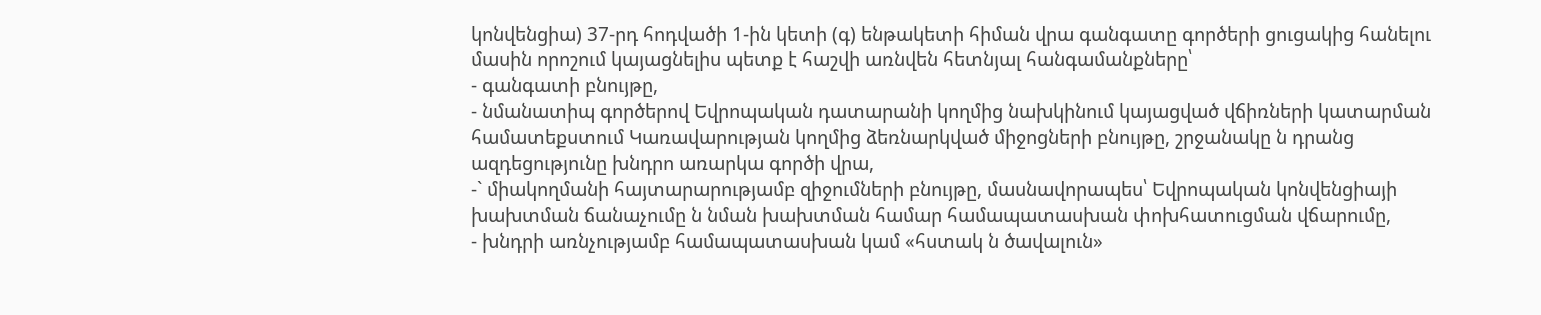կոնվենցիա) 37-րդ հոդվածի 1-ին կետի (գ) ենթակետի հիման վրա գանգատը գործերի ցուցակից հանելու մասին որոշում կայացնելիս պետք է հաշվի առնվեն հետնյալ հանգամանքները՝
- գանգատի բնույթը,
- նմանատիպ գործերով Եվրոպական դատարանի կողմից նախկինում կայացված վճիռների կատարման համատեքստում Կառավարության կողմից ձեռնարկված միջոցների բնույթը, շրջանակը ն դրանց ազդեցությունը խնդրո առարկա գործի վրա,
-` միակողմանի հայտարարությամբ զիջումների բնույթը, մասնավորապես՝ Եվրոպական կոնվենցիայի խախտման ճանաչումը ն նման խախտման համար համապատասխան փոխհատուցման վճարումը,
- խնդրի առնչությամբ համապատասխան կամ «հստակ ն ծավալուն»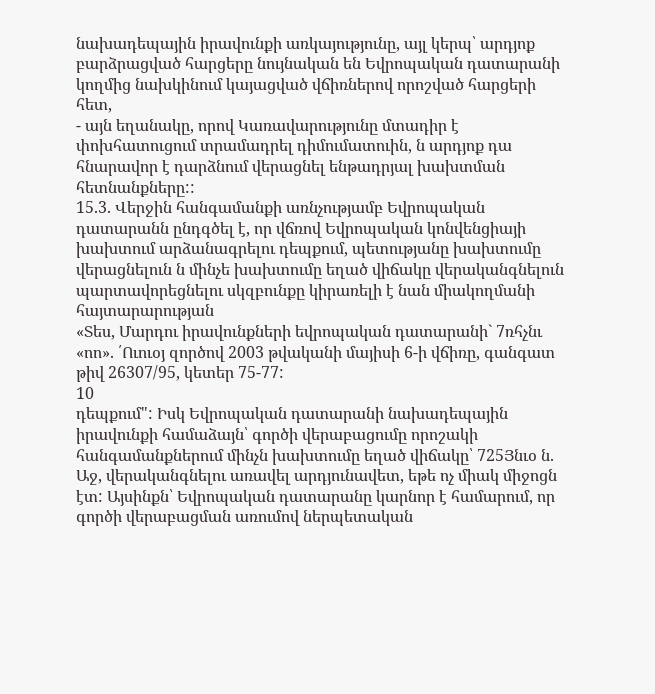նախադեպային իրավունքի առկայությունը, այլ կերպ՝ արդյոք բարձրացված հարցերը նույնական են Եվրոպական դատարանի կողմից նախկինում կայացված վճիռներով որոշված հարցերի հետ,
- այն եղանակը, որով Կառավարությունը մտադիր է փոխհատուցում տրամադրել դիմումատուին, ն արդյոք դա հնարավոր է դարձնում վերացնել ենթադրյալ խախտման հետնանքները::
15.3. Վերջին հանգամանքի առնչությամբ Եվրոպական դատարանն ընդգծել է, որ վճռով Եվրոպական կոնվենցիայի խախտում արձանագրելու դեպքում, պետությանը խախտումը վերացնելուն ն մինչե խախտումը եղած վիճակը վերականգնելուն պարտավորեցնելու սկզբունքը կիրառելի է նան միակողմանի հայտարարության
«Տես, Մարդու իրավունքների եվրոպական դատարանի` 7ռհչնւ «ոո». ՛Ուուօյ զործով 2003 թվականի մայիսի 6-ի վճիռը, գանգատ թիվ 26307/95, կետեր 75-77:
10
դեպքում": Իսկ Եվրոպական դատարանի նախադեպային իրավունքի համաձայն՝ գործի վերաբացումը որոշակի հանգամանքներում մինչն խախտումը եղած վիճակը՝ 725Յնւօ ն. Աջ, վերականգնելու առավել արդյունավետ, եթե ոչ միակ միջոցն էտ: Այսինքն՝ Եվրոպական դատարանը կարնոր է համարում, որ գործի վերաբացման առումով ներպետական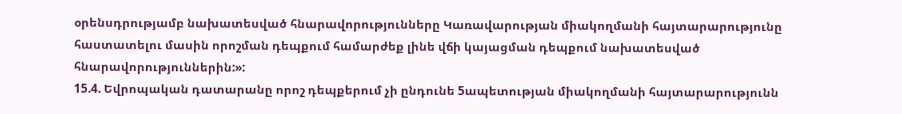օրենսդրությամբ նախատեսված հնարավորությունները Կառավարության միակողմանի հայտարարությունը հաստատելու մասին որոշման դեպքում համարժեք լինե վճի կայացման դեպքում նախատեսված
հնարավորություններին:»:
15.4. Եվրոպական դատարանը որոշ դեպքերում չի ընդունե 5ապետության միակողմանի հայտարարությունն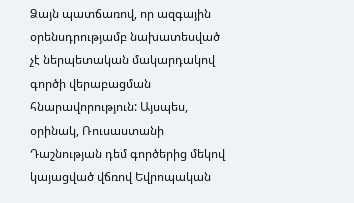Ձայն պատճառով, որ ազգային օրենսդրությամբ նախատեսված չէ ներպետական մակարդակով գործի վերաբացման հնարավորություն: Այսպես, օրինակ, Ռուսաստանի Դաշնության դեմ գործերից մեկով կայացված վճռով Եվրոպական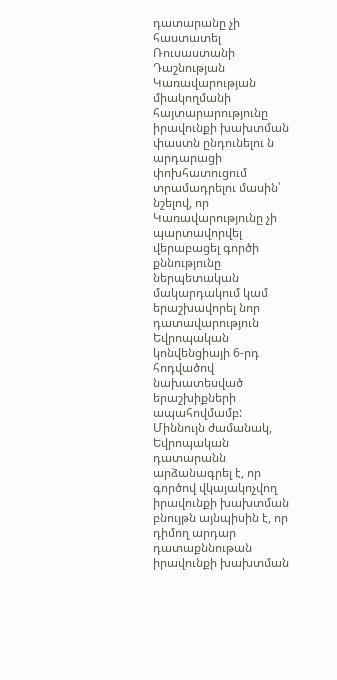դատարանը չի հաստատել Ռուսաստանի Դաշնության Կառավարության միակողմանի հայտարարությունը իրավունքի խախտման փաստն ընդունելու ն արդարացի փոխհատուցում տրամադրելու մասին՝ նշելով, որ Կառավարությունը չի պարտավորվել վերաբացել գործի քննությունը ներպետական մակարդակում կամ երաշխավորել նոր դատավարություն Եվրոպական կոնվենցիայի 6-րդ հոդվածով նախատեսված երաշխիքների ապահովմամբ: Միննույն ժամանակ, Եվրոպական դատարանն արձանագրել է, որ գործով վկայակոչվող իրավունքի խախտման բնույթն այնպիսին է, որ դիմող արդար դատաքննութան իրավունքի խախտման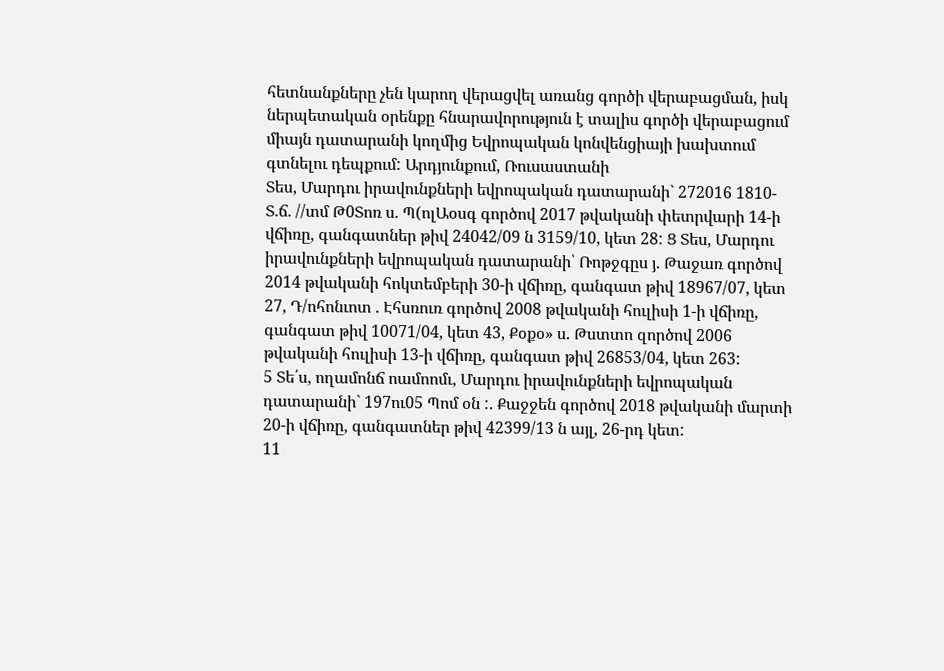հետնանքները չեն կարող վերացվել առանց գործի վերաբացման, իսկ ներպետական օրենքը հնարավորություն է տալիս գործի վերաբացում միայն դատարանի կողմից Եվրոպական կոնվենցիայի խախտում գտնելու դեպքում: Արդյունքում, Ռուսաստանի
Տես, Մարդու իրավունքների եվրոպական դատարանի` 272016 1810- Տ.ճ. //տմ Թ0Տոռ ս. Պ(ոլԱօսգ գործով 2017 թվականի փետրվարի 14-ի վճիռը, գանգատներ թիվ 24042/09 ն 3159/10, կետ 28: Ց Տես, Մարդու իրավունքների եվրոպական դատարանի՝ Ռոթջգըս յ. Թաջառ գործով 2014 թվականի հոկտեմբերի 30-ի վճիռը, գանգատ թիվ 18967/07, կետ 27, Դ/ոհոնւոտ . Էհսռուռ գործով 2008 թվականի հուլիսի 1-ի վճիռը, գանգատ թիվ 10071/04, կետ 43, Քօքօ» ս. Թստտո զործով 2006 թվականի հուլիսի 13-ի վճիռը, գանգատ թիվ 26853/04, կետ 263:
5 Տե՛ս, ողամոնճ ոամոոմւ, Մարդու իրավունքների եվրոպական դատարանի` 197ու05 Պոմ օն :. Քաջջեն գործով 2018 թվականի մարտի 20-ի վճիռը, գանգատներ թիվ 42399/13 ն այլ, 26-րդ կետ:
11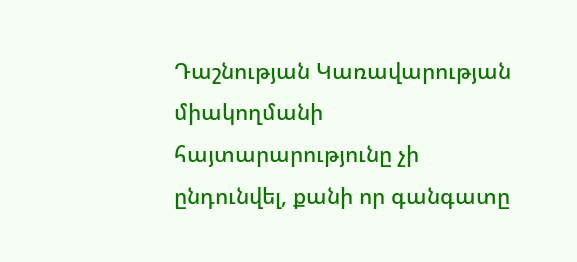Դաշնության Կառավարության միակողմանի հայտարարությունը չի ընդունվել, քանի որ գանգատը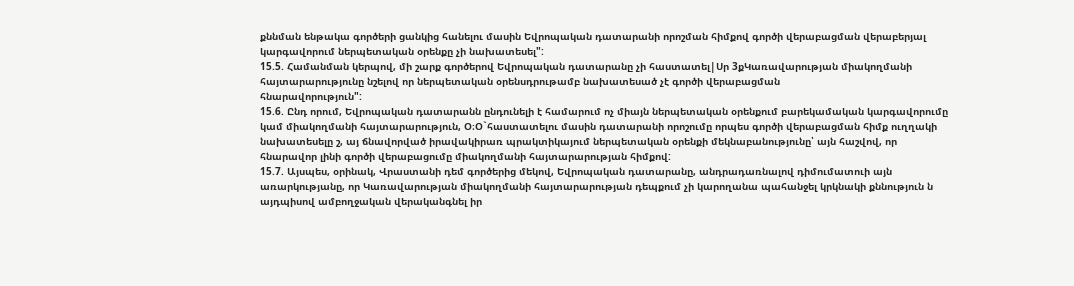քննման ենթակա գործերի ցանկից հանելու մասին Եվրոպական դատարանի որոշման հիմքով գործի վերաբացման վերաբերյալ կարգավորում ներպետական օրենքը չի նախատեսել":
15.5. Համանման կերպով, մի շարք գործերով Եվրոպական դատարանը չի հաստատել|Սր 3քԿառավարության միակողմանի հայտարարությունը նշելով որ ներպետական օրենսդրութամբ նախատեսած չէ գործի վերաբացման
հնարավորություն":
15.6. Ընդ որում, Եվրոպական դատարանն ընդունելի է համարում ոչ միայն ներպետական օրենքում բարեկամական կարգավորումը կամ միակողմանի հայտարարություն, Օ։Օ`հաստատելու մասին դատարանի որոշումը որպես գործի վերաբացման հիմք ուղղակի նախատեսելը շ, այ ճնավորված իրավակիրառ պրակտիկայում ներպետական օրենքի մեկնաբանությունը՝ այն հաշվով, որ հնարավոր լինի գործի վերաբացումը միակողմանի հայտարարության հիմքով:
15.7. Այսպես, օրինակ, Վրաստանի դեմ գործերից մեկով, Եվրոպական դատարանը, անդրադառնալով դիմումատուի այն առարկությանը, որ Կառավարության միակողմանի հայտարարության դեպքում չի կարողանա պահանջել կրկնակի քննություն ն այդպիսով ամբողջական վերականգնել իր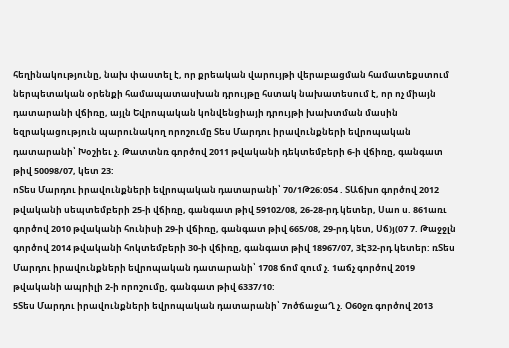հեղինակությունը, նախ փաստել է, որ քրեական վարույթի վերաբացման համատեքստում ներպետական օրենքի համապատասխան դրույթը հստակ նախատեսում է, որ ոչ միայն դատարանի վճիռը, այլն Եվրոպական կոնվենցիայի դրույթի խախտման մասին եզրակացություն պարունակող որոշումը Տես Մարդու իրավունքների եվրոպական դատարանի՝ Խօշիեւ չ. Թատտնռ գործով 2011 թվականի դեկտեմբերի 6-ի վճիռը, գանգատ թիվ 50098/07, կետ 23:
ոՏես Մարդու իրավունքների եվրոպական դատարանի՝ 70/1Թ26:054 . ՏԱճխո գործով 2012 թվականի սեպտեմբերի 25-ի վճիռը, գանգատ թիվ 59102/08, 26-28-րդ կետեր, Սաո ս. 861առւ գործով 2010 թվականի հունիսի 29-ի վճիռը, գանգատ թիվ 665/08, 29-րդ կետ, Սճ)յ(07 7. Թաջջլն գործով 2014 թվականի հոկտեմբերի 30-ի վճիռը, գանգատ թիվ 18967/07, 3Է32-րդ կետեր: ռՏես Մարդու իրավունքների եվրոպական դատարանի՝ 1708 ճոմ զում չ. 1աճչ գործով 2019 թվականի ապրիլի 2-ի որոշումը, գանգատ թիվ 6337/10:
5Տես Մարդու իրավունքների եվրոպական դատարանի՝ 7ոծճաջաՂ չ. Օ60ջռ գործով 2013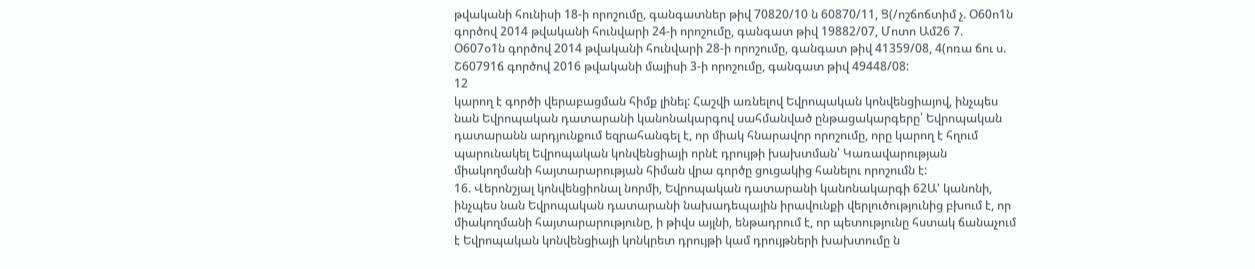թվականի հունիսի 18-ի որոշումը, գանգատներ թիվ 70820/10 ն 60870/11, Ց(/ոշճոճտիմ չ. Օ60ո1ն գործով 2014 թվականի հունվարի 24-ի որոշումը, գանգատ թիվ 19882/07, Մոտո Ամ26 7. Օ607օ1ն գործով 2014 թվականի հունվարի 28-ի որոշումը, գանգատ թիվ 41359/08, 4(ոռա ճու ս. Շ60791ճ գործով 2016 թվականի մայիսի 3-ի որոշումը, գանգատ թիվ 49448/08:
12
կարող է գործի վերաբացման հիմք լինել: Հաշվի առնելով Եվրոպական կոնվենցիայով, ինչպես նան Եվրոպական դատարանի կանոնակարգով սահմանված ընթացակարգերը՝ Եվրոպական դատարանն արդյունքում եզրահանգել է, որ միակ հնարավոր որոշումը, որը կարող է հղում պարունակել Եվրոպական կոնվենցիայի որնէ դրույթի խախտման՝ Կառավարության միակողմանի հայտարարության հիման վրա գործը ցուցակից հանելու որոշումն է:
16. Վերոնշյալ կոնվենցիոնալ նորմի, Եվրոպական դատարանի կանոնակարգի 62Ա' կանոնի, ինչպես նան Եվրոպական դատարանի նախադեպային իրավունքի վերլուծությունից բխում է, որ միակողմանի հայտարարությունը, ի թիվս այլնի, ենթադրում է, որ պետությունը հստակ ճանաչում է Եվրոպական կոնվենցիայի կոնկրետ դրույթի կամ դրույթների խախտումը ն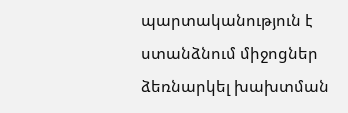պարտականություն է ստանձնում միջոցներ ձեռնարկել խախտման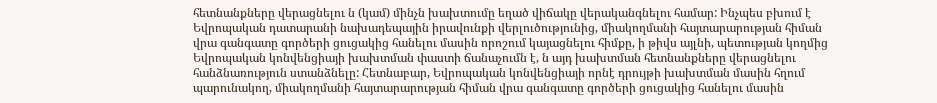հետնանքները վերացնելու ն (կամ) մինչն խախտումը եղած վիճակը վերականգնելու համար: Ինչպես բխում է Եվրոպական դատարանի նախադեպային իրավունքի վերլուծությունից, միակողմանի հայտարարության հիման վրա գանգատը գործերի ցուցակից հանելու մասին որոշում կայացնելու հիմքը, ի թիվս այլնի, պետության կողմից Եվրոպական կոնվենցիայի խախտման փաստի ճանաչումն է, ն այդ խախտման հետնանքները վերացնելու հանձնառություն ստանձնելը: Հետնաբար, Եվրոպական կոնվենցիայի որնէ դրույթի խախտման մասին հղում պարունակող, միակողմանի հայտարարության հիման վրա գանգատը գործերի ցուցակից հանելու մասին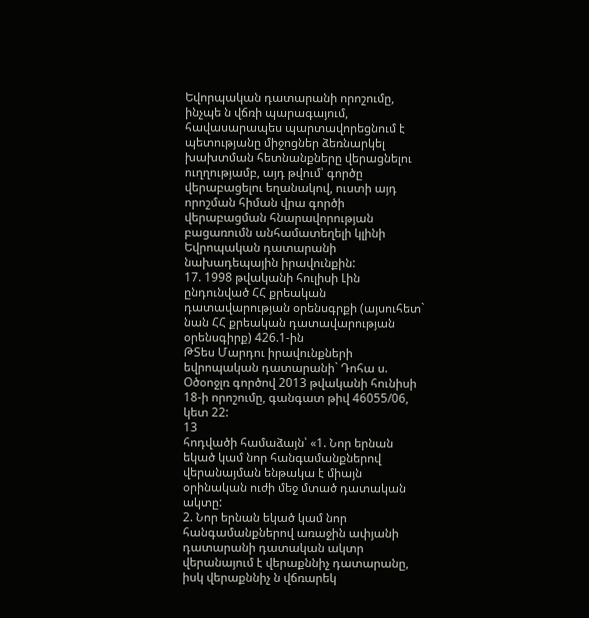Եվորպական դատարանի որոշումը, ինչպե ն վճռի պարագայում, հավասարապես պարտավորեցնում է պետությանը միջոցներ ձեռնարկել խախտման հետնանքները վերացնելու ուղղությամբ, այդ թվում՝ գործը վերաբացելու եղանակով, ուստի այդ որոշման հիման վրա գործի վերաբացման հնարավորության բացառումն անհամատեղելի կլինի Եվրոպական դատարանի նախադեպային իրավունքին:
17. 1998 թվականի հուլիսի Լին ընդունված ՀՀ քրեական դատավարության օրենսգրքի (այսուհետ` նան ՀՀ քրեական դատավարության օրենսգիրք) 426.1-ին
ԹՏես Մարդու իրավունքների եվրոպական դատարանի` Դոհա ս. Օծօոջլռ գործով 2013 թվականի հունիսի 18-ի որոշումը, գանգատ թիվ 46055/06, կետ 22:
13
հոդվածի համաձայն՝ «1. Նոր երնան եկած կամ նոր հանգամանքներով վերանայման ենթակա է միայն օրինական ուժի մեջ մտած դատական ակտը:
2. Նոր երնան եկած կամ նոր հանգամանքներով առաջին ափյանի դատարանի դատական ակտր վերանայում է վերաքննիչ դատարանը, իսկ վերաքննիչ ն վճռարեկ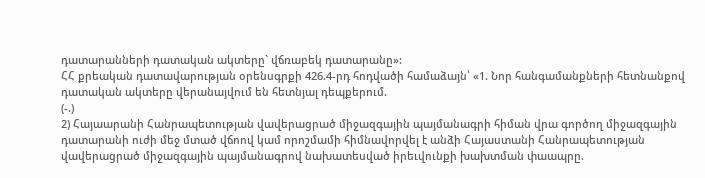դատարանների դատական ակտերը` վճռաբեկ դատարանը»:
ՀՀ քրեական դատավարության օրենսգրքի 426.4-րդ հոդվածի համաձայն՝ «1. Նոր հանգամանքների հետնանքով դատական ակտերը վերանայվում են հետնյալ դեպքերում.
(-.)
2) Հայաարանի Հանրապետության վավերացրած միջազգային պայմանագրի հիման վրա գործող միջազգային դատարանի ուժի մեջ մտած վճոով կամ որոշմամի հիմնավորվել է անձի Հայաստանի Հանրապետության վավերացրած միջազգային պայմանագրով նախատեսված իրեւվունքի խախտման փաապրը.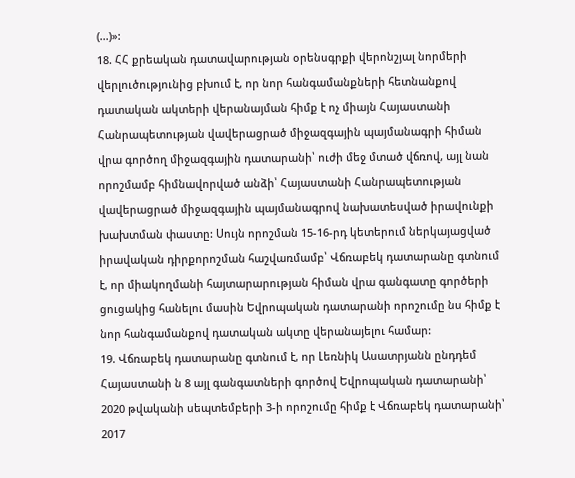(...)»:
18. ՀՀ քրեական դատավարության օրենսգրքի վերոնշյալ նորմերի վերլուծությունից բխում է, որ նոր հանգամանքների հետնանքով դատական ակտերի վերանայման հիմք է ոչ միայն Հայաստանի Հանրապետության վավերացրած միջազգային պայմանագրի հիման վրա գործող միջազգային դատարանի՝ ուժի մեջ մտած վճռով, այլ նան որոշմամբ հիմնավորված անձի՝ Հայաստանի Հանրապետության վավերացրած միջազգային պայմանագրով նախատեսված իրավունքի խախտման փաստը: Սույն որոշման 15-16-րդ կետերում ներկայացված իրավական դիրքորոշման հաշվառմամբ՝ Վճռաբեկ դատարանը գտնում է, որ միակողմանի հայտարարության հիման վրա գանգատը գործերի ցուցակից հանելու մասին Եվրոպական դատարանի որոշումը նս հիմք է նոր հանգամանքով դատական ակտը վերանայելու համար:
19. Վճռաբեկ դատարանը գտնում է, որ Լեռնիկ Ասատրյանն ընդդեմ Հայաստանի ն 8 այլ գանգատների գործով Եվրոպական դատարանի՝ 2020 թվականի սեպտեմբերի 3-ի որոշումը հիմք է Վճռաբեկ դատարանի՝ 2017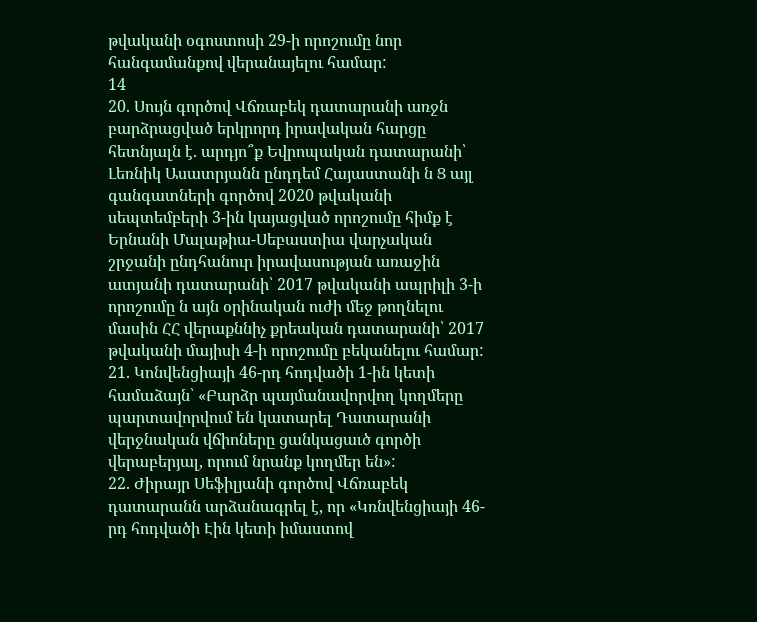թվականի օգոստոսի 29-ի որոշումը նոր հանգամանքով վերանայելու համար:
14
20. Սույն գործով Վճռաբեկ դատարանի առջն բարձրացված երկրորդ իրավական հարցը հետնյալն է. արդյո՞ք Եվրոպական դատարանի՝ Լեռնիկ Ասատրյանն ընդդեմ Հայաստանի ն Ց այլ գանգատների գործով 2020 թվականի սեպտեմբերի 3-ին կայացված որոշումը հիմք է Երնանի Մալաթիա-Սեբաստիա վարչական շրջանի ընդհանուր իրավասության առաջին ատյանի դատարանի՝ 2017 թվականի ապրիլի 3-ի որոշումը ն այն օրինական ուժի մեջ թողնելու մասին ՀՀ վերաքննիչ քրեական դատարանի՝ 2017 թվականի մայիսի 4-ի որոշումը բեկանելու համար:
21. Կոնվենցիայի 46-րդ հոդվածի 1-ին կետի համաձայն՝ «Բարձր պայմանավորվող կողմերը պարտավորվում են կատարել Դատարանի վերջնական վճիոները ցանկացաւծ գործի վերաբերյալ, որում նրանք կողմեր են»:
22. Ժիրայր Սեֆիլյանի գործով Վճռաբեկ դատարանն արձանագրել է, որ «Կռնվենցիայի 46-րդ հոդվածի Էին կետի իմաստով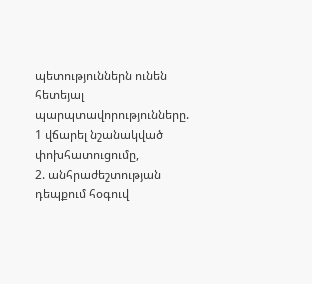պետություններն ունեն հետեյալ պարպտավորությունները.
1 վճարել նշանակված փոխհատուցումը,
2. անհրաժեշտության դեպքում հօգուվ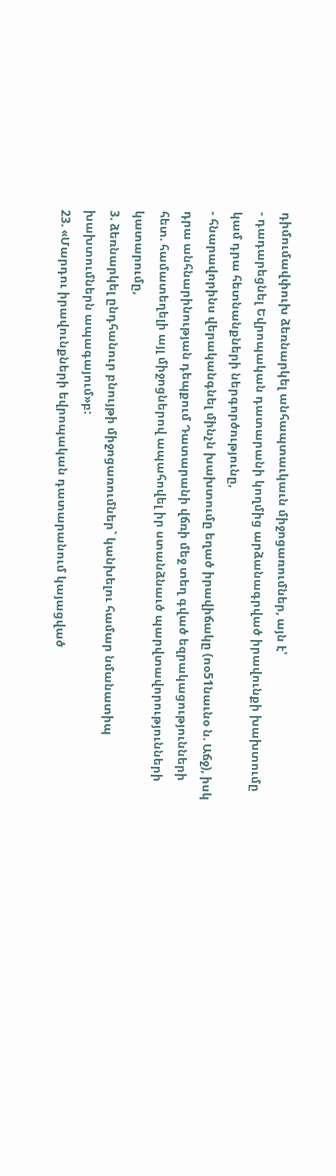դիմումավփուխ ձեռնարկել անհապտաւկաւն միջոցառումներ, այն է՝
- դադարեցնել Եվրոպական դատարանի կողմից արձանագրված իրավունքի խախտումը կամ դրա հետնանքների ներգործությունը,
- հնարավորինս վերականգնել մինչն խախտումը եղած իրավիճակը (ոօ51նաւնօ ն. Աճջ), իսկ դրա անհնարինության դեպքում Դատարանի վճռի մեջ տեղ գված եզրակացությունների հետ. համատեղելի այլ միջոցներով ապահովել իր ստանձնաւծ պարվտավորությունների կատարումը,
3. ձեռնարկել ընդհանուր բնույթի միջոցառումներ` կանխելու համար նմանատիպ խախտումներն ապագայում»բ:
23. «Մարդու իրավունքների եվրոպական դատարանում կայացված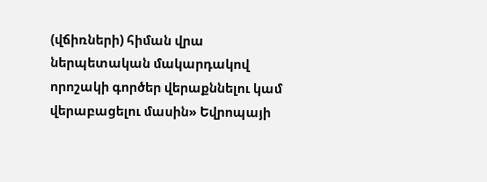(վճիռների) հիման վրա ներպետական մակարդակով որոշակի գործեր վերաքննելու կամ վերաբացելու մասին» Եվրոպայի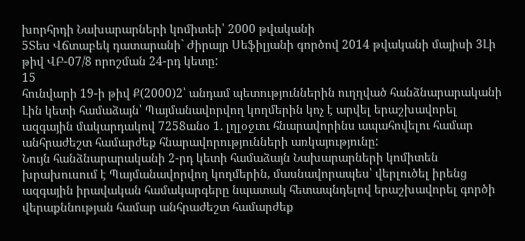խորհրդի Նախարարների կոմիտեի՝ 2000 թվականի
5Տես Վճտաբեկ դատարանի` Ժիրայր Սեֆիլյանի գործով 2014 թվականի մայիսի 3Լի թիվ ՎԲ-07/8 որոշման 24-րդ կետը:
15
հունվարի 19-ի թիվ Ք(2000)2՝ անդամ պետություններին ուղղված հանձնարարականի Լին կետի համաձայն՝ Պայմանավորվող կողմերին կոչ է արվել երաշխավորել ազգային մակարդակով 7258անօ 1. լղլօջւու հնարավորինս ապահովելու համար անհրաժեշտ համարժեք հնարավորությունների առկայությունը:
Նույն հանձնարարականի 2-րդ կետի համաձայն Նախարարների կոմիտեն խրախուսում է Պայմանավորվող կողմերին, մասնավորապես՝ վերլուծել իրենց ազգային իրավական համակարգերը նպատակ հետապնդելով երաշխավորել գործի վերաքննության համար անհրաժեշտ համարժեք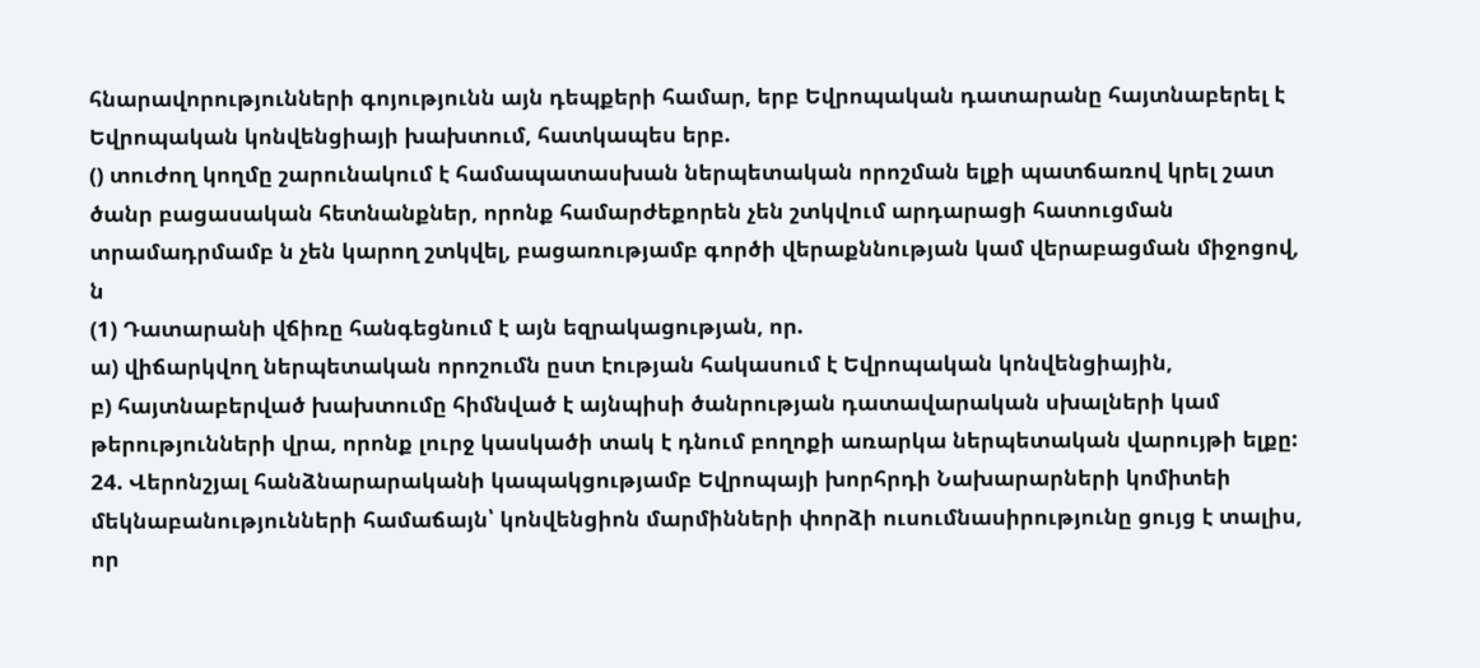հնարավորությունների գոյությունն այն դեպքերի համար, երբ Եվրոպական դատարանը հայտնաբերել է Եվրոպական կոնվենցիայի խախտում, հատկապես երբ.
() տուժող կողմը շարունակում է համապատասխան ներպետական որոշման ելքի պատճառով կրել շատ ծանր բացասական հետնանքներ, որոնք համարժեքորեն չեն շտկվում արդարացի հատուցման տրամադրմամբ ն չեն կարող շտկվել, բացառությամբ գործի վերաքննության կամ վերաբացման միջոցով, ն
(1) Դատարանի վճիռը հանգեցնում է այն եզրակացության, որ.
ա) վիճարկվող ներպետական որոշումն ըստ էության հակասում է Եվրոպական կոնվենցիային,
բ) հայտնաբերված խախտումը հիմնված է այնպիսի ծանրության դատավարական սխալների կամ թերությունների վրա, որոնք լուրջ կասկածի տակ է դնում բողոքի առարկա ներպետական վարույթի ելքը:
24. Վերոնշյալ հանձնարարականի կապակցությամբ Եվրոպայի խորհրդի Նախարարների կոմիտեի մեկնաբանությունների համաճայն՝ կոնվենցիոն մարմինների փորձի ուսումնասիրությունը ցույց է տալիս, որ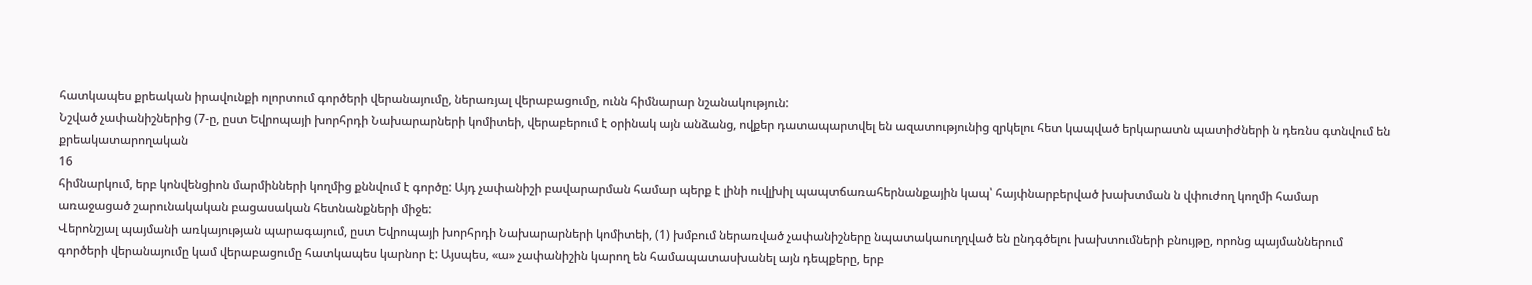հատկապես քրեական իրավունքի ոլորտում գործերի վերանայումը, ներառյալ վերաբացումը, ունն հիմնարար նշանակություն:
Նշված չափանիշներից (7-ը, ըստ Եվրոպայի խորհրդի Նախարարների կոմիտեի, վերաբերում է օրինակ այն անձանց, ովքեր դատապարտվել են ազատությունից զրկելու հետ կապված երկարատն պատիժների ն դեռնս գտնվում են քրեակատարողական
16
հիմնարկում, երբ կոնվենցիոն մարմինների կողմից քննվում է գործը: Այդ չափանիշի բավարարման համար պերք է լինի ուվլխիլ պապտճառահերնանքային կապ՝ հայփնարբերված խախտման ն վփուժող կողմի համար առաջացած շարունակական բացասական հետնանքների միջե:
Վերոնշյալ պայմանի առկայության պարագայում, ըստ Եվրոպայի խորհրդի Նախարարների կոմիտեի, (1) խմբում ներառված չափանիշները նպատակաուղղված են ընդգծելու խախտումների բնույթը, որոնց պայմաններում գործերի վերանայումը կամ վերաբացումը հատկապես կարնոր է: Այսպես, «ա» չափանիշին կարող են համապատասխանել այն դեպքերը, երբ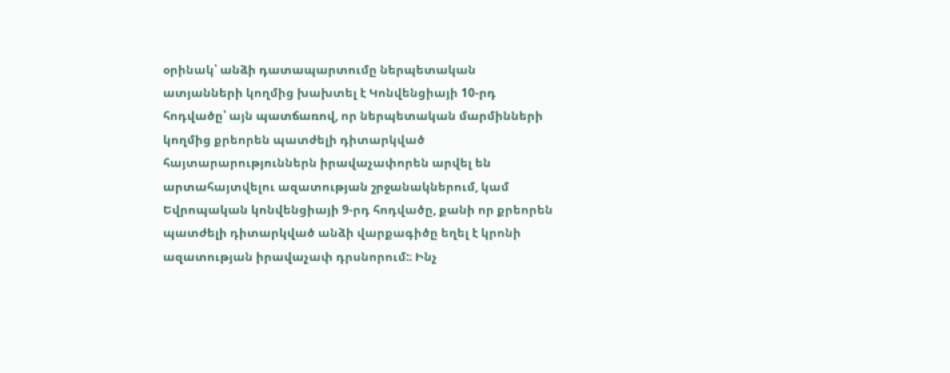օրինակ՝ անձի դատապարտումը ներպետական ատյանների կողմից խախտել է Կոնվենցիայի 10-րդ հոդվածը՝ այն պատճառով, որ ներպետական մարմինների կողմից քրեորեն պատժելի դիտարկված
հայտարարություններն իրավաչափորեն արվել են արտահայտվելու ազատության շրջանակներում, կամ Եվրոպական կոնվենցիայի 9-րդ հոդվածը, քանի որ քրեորեն պատժելի դիտարկված անձի վարքագիծը եղել է կրոնի ազատության իրավաչափ դրսնորում:։ Ինչ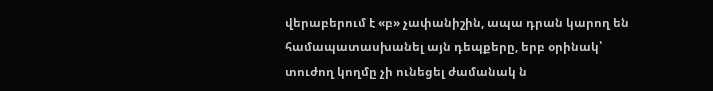վերաբերում է «բ» չափանիշին, ապա դրան կարող են համապատասխանել այն դեպքերը, երբ օրինակ՝ տուժող կողմը չի ունեցել ժամանակ ն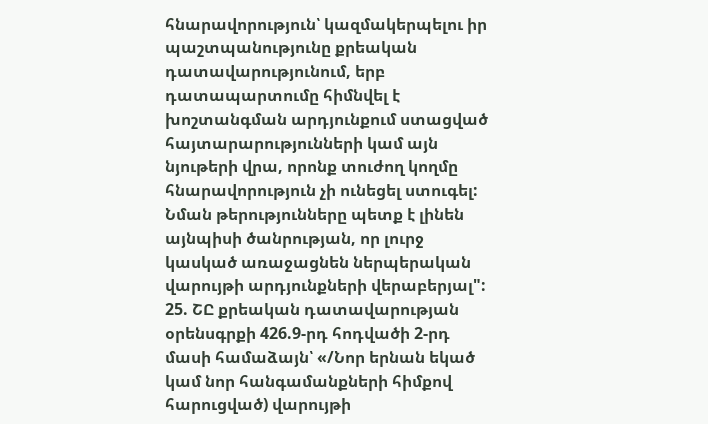հնարավորություն՝ կազմակերպելու իր պաշտպանությունը քրեական դատավարությունում, երբ դատապարտումը հիմնվել է խոշտանգման արդյունքում ստացված հայտարարությունների կամ այն նյութերի վրա, որոնք տուժող կողմը հնարավորություն չի ունեցել ստուգել: Նման թերությունները պետք է լինեն այնպիսի ծանրության, որ լուրջ կասկած առաջացնեն ներպերական վարույթի արդյունքների վերաբերյալ":
25. ՇԸ քրեական դատավարության օրենսգրքի 426.9-րդ հոդվածի 2-րդ մասի համաձայն՝ «/Նոր երնան եկած կամ նոր հանգամանքների հիմքով հարուցված) վարույթի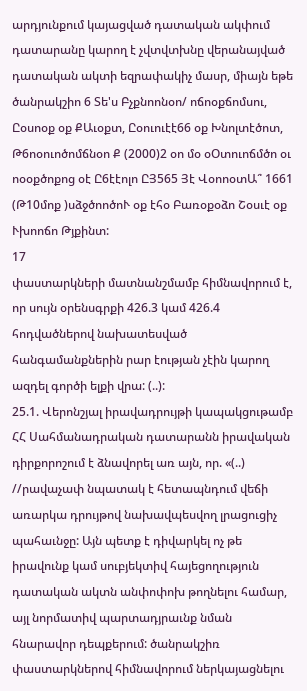արդյունքում կայացված դատական ակփում դատարանը կարող է չվտվտխնը վերանայված դատական ակտի եզրափակիչ մասր, միայն եթե ծանրակշիո 6 Տե'ս Բչքնոոնօո/ ոճոօքճոմսու, Ըօսոօք օք ՔԱւօքտ, Ըօուուէէ66 օք Խնոլտէծոտ, Թ6ոօուոծոմճնօո Ք (2000)2 օո մօ օՕտուոճմծո օւ ոօօքծոքոց օէ Ը6էէոլո ԸՅ565 Յէ ՎօոոօտԱ՞ 1661 (Թ10մոք )սձջծոոծոՒ օք էհօ Բառօքօձո Շօսւէ օք Ւխոոճո Թյքինտ:
17
փաստարկների մատնանշմամբ հիմնավորում է, որ սույն օրենսգրքի 426.3 կամ 426.4 հոդվածներով նախատեսված հանգամանքներին րար էության չէին կարող ազդել գործի ելքի վրա: (..):
25.1. Վերոնշյալ իրավադրույթի կապակցութամբ ՀՀ Սահմանադրական դատարանն իրավական դիրքորոշում է ձնավորել առ այն, որ. «(..) //րավաչափ նպատակ է հետապնդում վեճի առարկա դրույթով նախավպեսվող լրացուցիչ պահաւնջը: Այն պետք է դիվարկել ոչ թե իրավունք կամ սուբյեկտիվ հայեցողություն դատական ակտն անփոփոխ թողնելու համար, այլ նորմատիվ պարտադյրաւնք նման հնարավոր դեպքերում: ծանրակշիռ փաստարկներով հիմնավորում ներկայացնելու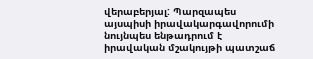վերաբերյալ: Պարզապես այսպիսի իրավակարգավորումի նույնպես ենթադրում է իրավական մշակույթի պատշաճ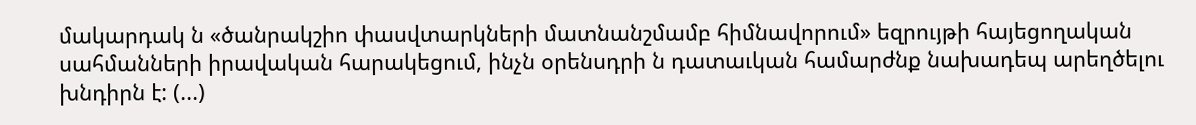մակարդակ ն «ծանրակշիո փասվտարկների մատնանշմամբ հիմնավորում» եզրույթի հայեցողական սահմանների իրավական հարակեցում, ինչն օրենսդրի ն դատաւկան համարժնք նախադեպ արեղծելու խնդիրն է: (...)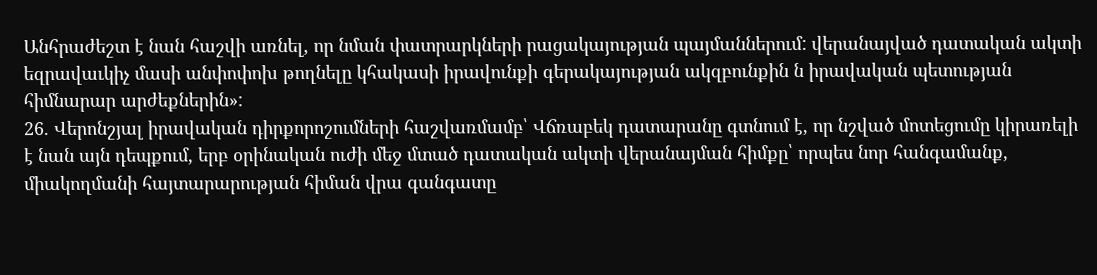Անհրաժեշտ է նան հաշվի առնել, որ նման փատրարկների րացակայության պայմաններում: վերանայված դատական ակտի եզրավաւկիչ մասի անփոփոխ թողնելը կհակասի իրավունքի գերակայության ակզբունքին ն իրավական պետության հիմնարար արժեքներին»:
26. Վերոնշյալ իրավական դիրքորոշումների հաշվառմամբ՝ Վճռաբեկ դատարանը գտնում է, որ նշված մոտեցումը կիրառելի է նան այն դեպքում, երբ օրինական ուժի մեջ մտած դատական ակտի վերանայման հիմքը՝ որպես նոր հանգամանք, միակողմանի հայտարարության հիման վրա գանգատը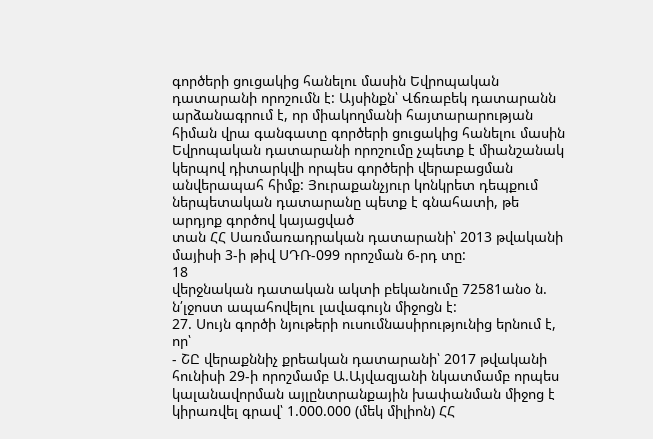գործերի ցուցակից հանելու մասին Եվրոպական դատարանի որոշումն է: Այսինքն՝ Վճռաբեկ դատարանն արձանագրում է, որ միակողմանի հայտարարության հիման վրա գանգատը գործերի ցուցակից հանելու մասին Եվրոպական դատարանի որոշումը չպետք է միանշանակ կերպով դիտարկվի որպես գործերի վերաբացման անվերապահ հիմք: Յուրաքանչյուր կոնկրետ դեպքում ներպետական դատարանը պետք է գնահատի, թե արդյոք գործով կայացված
տան ՀՀ Սառմառադրական դատարանի՝ 2013 թվականի մայիսի 3-ի թիվ ՍԴՌ-099 որոշման 6-րդ տը:
18
վերջնական դատական ակտի բեկանումը 72581անօ ն. ն՛լջոստ ապահովելու լավագույն միջոցն է:
27. Սույն գործի նյութերի ուսումնասիրությունից երնում է, որ՝
- ՇԸ վերաքննիչ քրեական դատարանի՝ 2017 թվականի հունիսի 29-ի որոշմամբ Ա.Այվազյանի նկատմամբ որպես կալանավորման այլընտրանքային խափանման միջոց է կիրառվել գրավ՝ 1.000.000 (մեկ միլիոն) ՀՀ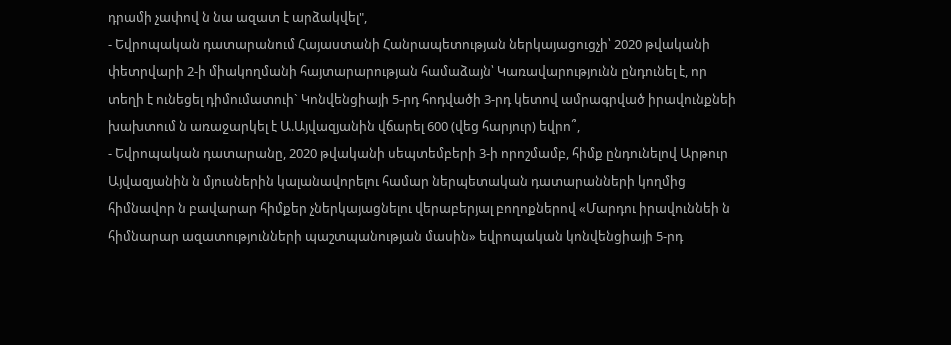դրամի չափով ն նա ազատ է արձակվել",
- Եվրոպական դատարանում Հայաստանի Հանրապետության ներկայացուցչի՝ 2020 թվականի փետրվարի 2-ի միակողմանի հայտարարության համաձայն՝ Կառավարությունն ընդունել է, որ տեղի է ունեցել դիմումատուի` Կոնվենցիայի 5-րդ հոդվածի 3-րդ կետով ամրագրված իրավունքնեի խախտում ն առաջարկել է Ա.Այվազյանին վճարել 600 (վեց հարյուր) եվրո՞,
- Եվրոպական դատարանը, 2020 թվականի սեպտեմբերի 3-ի որոշմամբ, հիմք ընդունելով Արթուր Այվազյանին ն մյուսներին կալանավորելու համար ներպետական դատարանների կողմից հիմնավոր ն բավարար հիմքեր չներկայացնելու վերաբերյալ բողոքներով «Մարդու իրավուննեի ն հիմնարար ազատությունների պաշտպանության մասին» եվրոպական կոնվենցիայի 5-րդ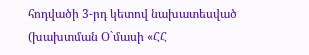հոդվածի 3-րդ կետով նախատեսված (խախտման Օ`մասի «ՀՀ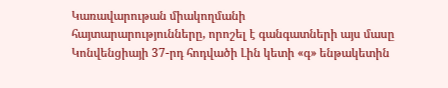Կառավարութան միակողմանի
հայտարարությունները, որոշել է գանգատների այս մասը Կոնվենցիայի 37-րդ հոդվածի Լին կետի «գ» ենթակետին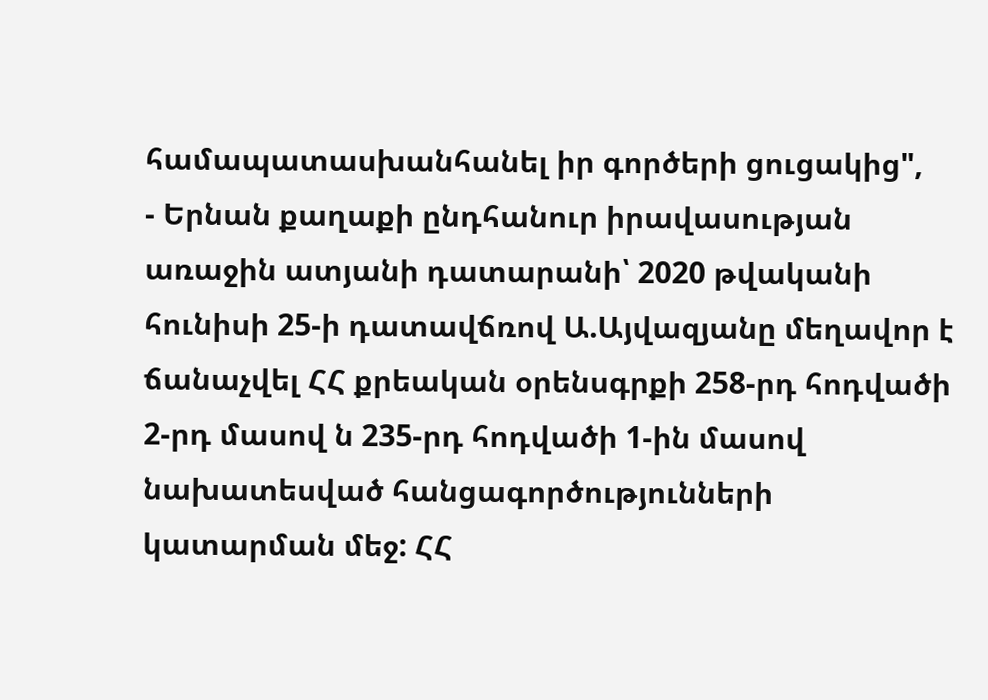համապատասխանհանել իր գործերի ցուցակից",
- Երնան քաղաքի ընդհանուր իրավասության առաջին ատյանի դատարանի՝ 2020 թվականի հունիսի 25-ի դատավճռով Ա.Այվազյանը մեղավոր է ճանաչվել ՀՀ քրեական օրենսգրքի 258-րդ հոդվածի 2-րդ մասով ն 235-րդ հոդվածի 1-ին մասով նախատեսված հանցագործությունների կատարման մեջ: ՀՀ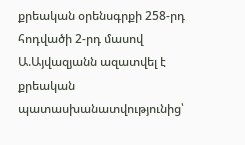քրեական օրենսգրքի 258-րդ հոդվածի 2-րդ մասով Ա.Այվազյանն ազատվել է քրեական պատասխանատվությունից՝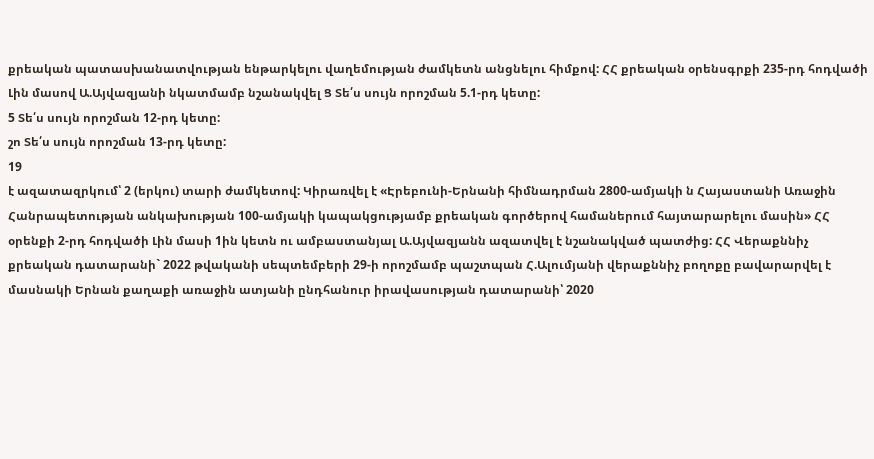քրեական պատասխանատվության ենթարկելու վաղեմության ժամկետն անցնելու հիմքով: ՀՀ քրեական օրենսգրքի 235-րդ հոդվածի Լին մասով Ա.Այվազյանի նկատմամբ նշանակվել Ց Տե՛ս սույն որոշման 5.1-րդ կետը:
5 Տե՛ս սույն որոշման 12-րդ կետը:
շո Տե՛ս սույն որոշման 13-րդ կետը:
19
է ազատազրկում՝ 2 (երկու) տարի ժամկետով: Կիրառվել է «Էրեբունի-Երնանի հիմնադրման 2800-ամյակի ն Հայաստանի Առաջին Հանրապետության անկախության 100-ամյակի կապակցությամբ քրեական գործերով համաներում հայտարարելու մասին» ՀՀ օրենքի 2-րդ հոդվածի Լին մասի 1ին կետն ու ամբաստանյալ Ա.Այվազյանն ազատվել է նշանակված պատժից: ՀՀ Վերաքննիչ քրեական դատարանի` 2022 թվականի սեպտեմբերի 29-ի որոշմամբ պաշտպան Հ.Ալումյանի վերաքննիչ բողոքը բավարարվել է մասնակի Երնան քաղաքի առաջին ատյանի ընդհանուր իրավասության դատարանի՝ 2020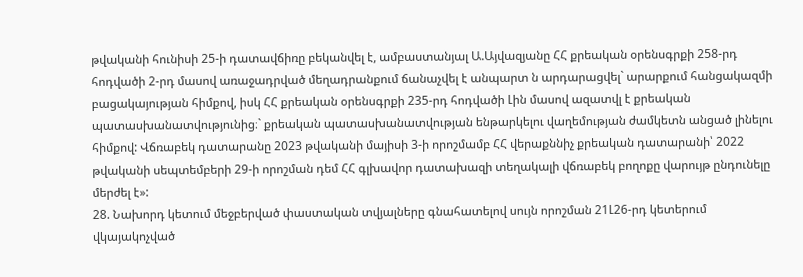թվականի հունիսի 25-ի դատավճիռը բեկանվել է, ամբաստանյալ Ա.Այվազյանը ՀՀ քրեական օրենսգրքի 258-րդ հոդվածի 2-րդ մասով առաջադրված մեղադրանքում ճանաչվել է անպարտ ն արդարացվել` արարքում հանցակազմի բացակայության հիմքով, իսկ ՀՀ քրեական օրենսգրքի 235-րդ հոդվածի Լին մասով ազատվլ է քրեական պատասխանատվությունից։` քրեական պատասխանատվության ենթարկելու վաղեմության ժամկետն անցած լինելու հիմքով: Վճռաբեկ դատարանը 2023 թվականի մայիսի 3-ի որոշմամբ ՀՀ վերաքննիչ քրեական դատարանի՝ 2022 թվականի սեպտեմբերի 29-ի որոշման դեմ ՀՀ գլխավոր դատախազի տեղակալի վճռաբեկ բողոքը վարույթ ընդունելը մերժել է»:
28. Նախորդ կետում մեջբերված փաստական տվյալները գնահատելով սույն որոշման 21Լ26-րդ կետերում վկայակոչված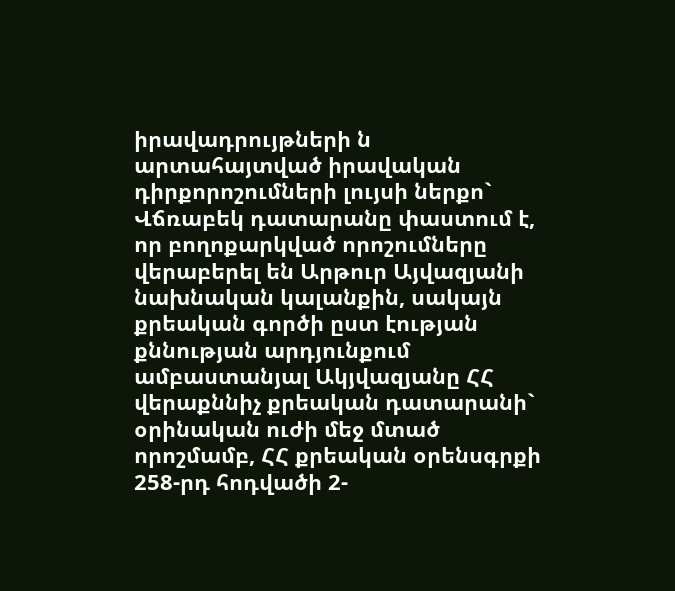իրավադրույթների ն արտահայտված իրավական դիրքորոշումների լույսի ներքո` Վճռաբեկ դատարանը փաստում է, որ բողոքարկված որոշումները վերաբերել են Արթուր Այվազյանի նախնական կալանքին, սակայն քրեական գործի ըստ էության քննության արդյունքում ամբաստանյալ Ակյվազյանը ՀՀ վերաքննիչ քրեական դատարանի` օրինական ուժի մեջ մտած որոշմամբ, ՀՀ քրեական օրենսգրքի 258-րդ հոդվածի 2-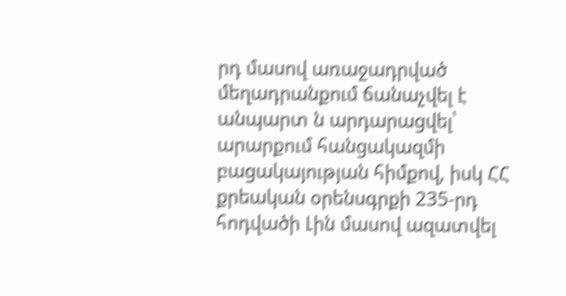րդ մասով առաջադրված մեղադրանքում ճանաչվել է անպարտ ն արդարացվել՝ արարքում հանցակազմի բացակայության հիմքով, իսկ ՀՀ քրեական օրենսգրքի 235-րդ հոդվածի Լին մասով ազատվել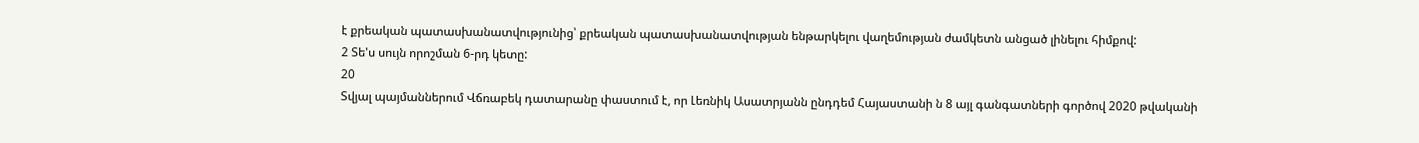է քրեական պատասխանատվությունից՝ քրեական պատասխանատվության ենթարկելու վաղեմության ժամկետն անցած լինելու հիմքով:
2 Տե'ս սույն որոշման 6-րդ կետը:
20
Տվյալ պայմաններում Վճռաբեկ դատարանը փաստում է, որ Լեռնիկ Ասատրյանն ընդդեմ Հայաստանի ն 8 այլ գանգատների գործով 2020 թվականի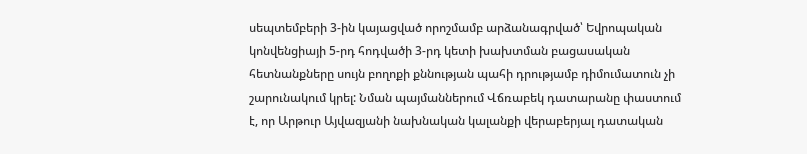սեպտեմբերի 3-ին կայացված որոշմամբ արձանագրված՝ Եվրոպական կոնվենցիայի 5-րդ հոդվածի 3-րդ կետի խախտման բացասական հետնանքները սույն բողոքի քննության պահի դրությամբ դիմումատուն չի շարունակում կրել: Նման պայմաններում Վճռաբեկ դատարանը փաստում է, որ Արթուր Այվազյանի նախնական կալանքի վերաբերյալ դատական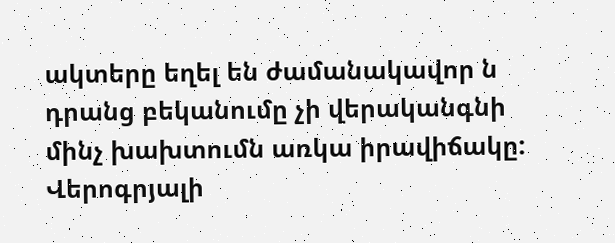ակտերը եղել են ժամանակավոր ն դրանց բեկանումը չի վերականգնի մինչ խախտումն առկա իրավիճակը:
Վերոգրյալի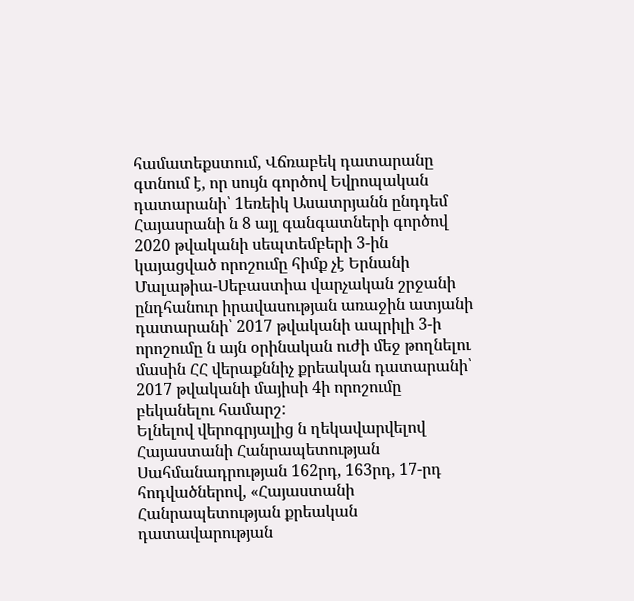համատեքստում, Վճռաբեկ դատարանը գտնում է, որ սույն գործով Եվրոպական դատարանի՝ 1եռեիկ Ասատրյանն ընդդեմ Հայասրանի ն 8 այլ գանգատների գործով 2020 թվականի սեպտեմբերի 3-ին կայացված որոշումը հիմք չէ Երնանի Մալաթիա-Սեբաստիա վարչական շրջանի ընդհանուր իրավասության առաջին ատյանի դատարանի՝ 2017 թվականի ապրիլի 3-ի որոշումը ն այն օրինական ուժի մեջ թողնելու մասին ՀՀ վերաքննիչ քրեական դատարանի՝ 2017 թվականի մայիսի 4ի որոշումը բեկանելու համարշ:
Ելնելով վերոգրյալից ն ղեկավարվելով Հայաստանի Հանրապետության Սահմանադրության 162րդ, 163րդ, 17-րդ հոդվածներով, «Հայաստանի Հանրապետության քրեական դատավարության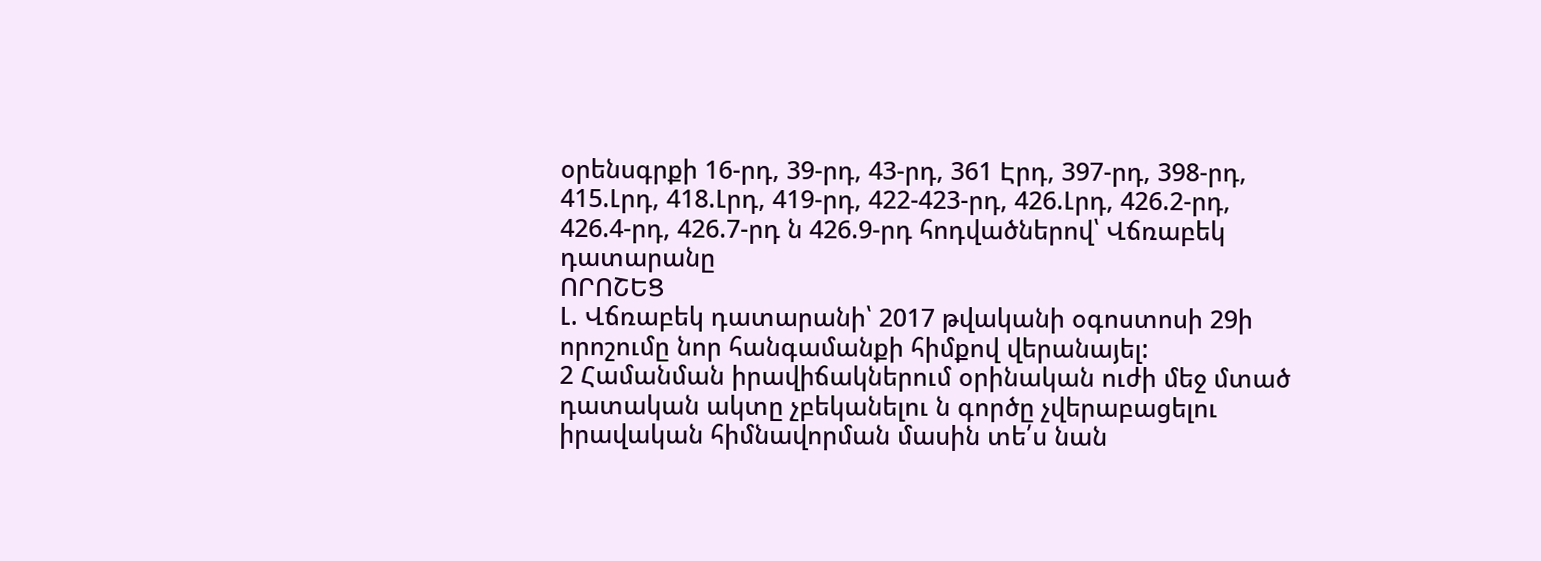օրենսգրքի 16-րդ, 39-րդ, 43-րդ, 361 Էրդ, 397-րդ, 398-րդ, 415.Լրդ, 418.Լրդ, 419-րդ, 422-423-րդ, 426.Լրդ, 426.2-րդ, 426.4-րդ, 426.7-րդ ն 426.9-րդ հոդվածներով՝ Վճռաբեկ դատարանը
ՈՐՈՇԵՑ
Լ. Վճռաբեկ դատարանի՝ 2017 թվականի օգոստոսի 29ի որոշումը նոր հանգամանքի հիմքով վերանայել:
2 Համանման իրավիճակներում օրինական ուժի մեջ մտած դատական ակտը չբեկանելու ն գործը չվերաբացելու իրավական հիմնավորման մասին տե՛ս նան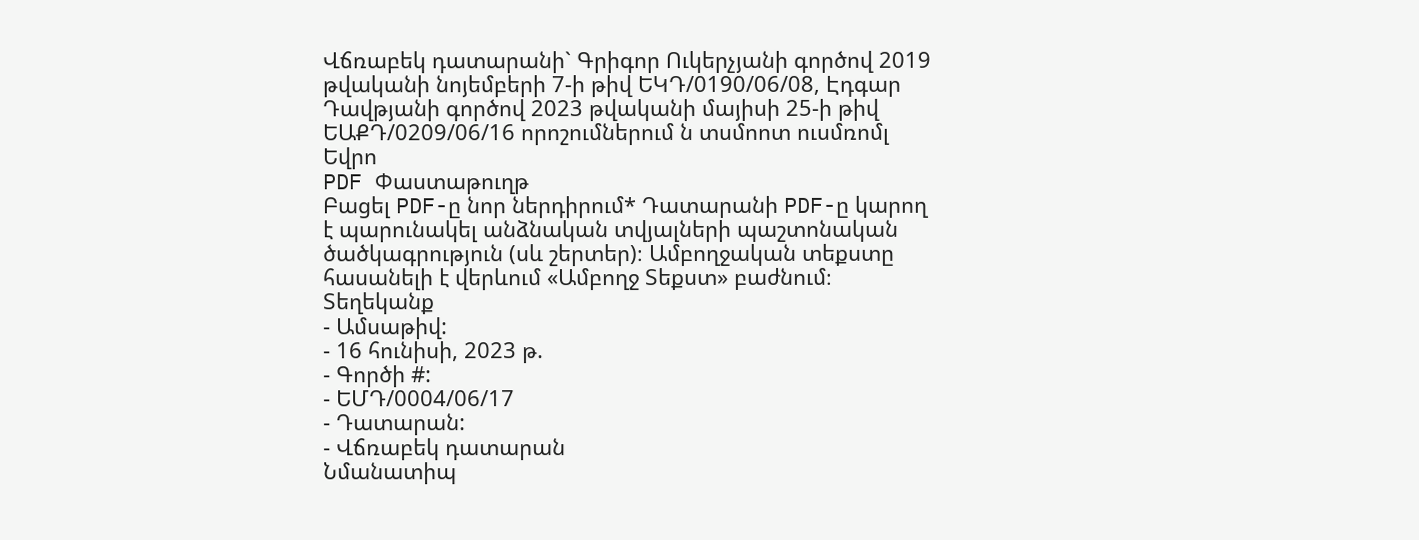Վճռաբեկ դատարանի` Գրիգոր Ուկերչյանի գործով 2019 թվականի նոյեմբերի 7-ի թիվ ԵԿԴ/0190/06/08, Էդգար Դավթյանի գործով 2023 թվականի մայիսի 25-ի թիվ ԵԱՔԴ/0209/06/16 որոշումներում ն տսմոոտ ուսմռոմլ Եվրո
PDF Փաստաթուղթ
Բացել PDF-ը նոր ներդիրում* Դատարանի PDF-ը կարող է պարունակել անձնական տվյալների պաշտոնական ծածկագրություն (սև շերտեր)։ Ամբողջական տեքստը հասանելի է վերևում «Ամբողջ Տեքստ» բաժնում։
Տեղեկանք
- Ամսաթիվ:
- 16 հունիսի, 2023 թ.
- Գործի #:
- ԵՄԴ/0004/06/17
- Դատարան:
- Վճռաբեկ դատարան
Նմանատիպ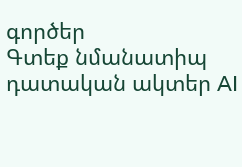գործեր
Գտեք նմանատիպ դատական ակտեր AI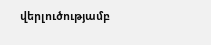վերլուծությամբ